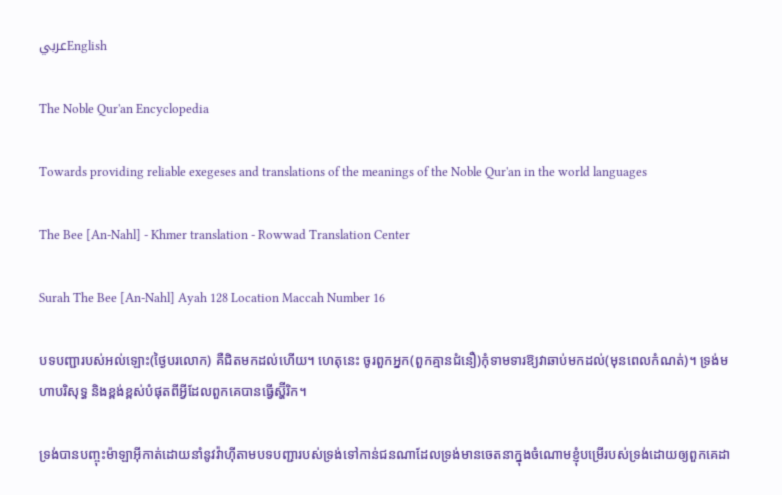عربيEnglish

The Noble Qur'an Encyclopedia

Towards providing reliable exegeses and translations of the meanings of the Noble Qur'an in the world languages

The Bee [An-Nahl] - Khmer translation - Rowwad Translation Center

Surah The Bee [An-Nahl] Ayah 128 Location Maccah Number 16

បទបញ្ជារបស់អល់ឡោះ(ថ្ងៃបរលោក) គឺជិតមកដល់ហើយ។ ហេតុនេះ ចូរពួកអ្នក(ពួកគ្មានជំនឿ)កុំទាមទារឱ្យវាឆាប់មកដល់(មុនពេលកំណត់)។ ទ្រង់មហាបរិសុទ្ធ និងខ្ពង់ខ្ពស់បំផុតពីអ្វីដែលពួកគេបានធ្វើស្ហ៊ីរិក។

ទ្រង់បានបញ្ចុះម៉ាឡាអ៊ីកាត់ដោយនាំនូវវ៉ាហ៊ីតាមបទបញ្ជារបស់ទ្រង់ទៅកាន់ជនណាដែលទ្រង់មានចេតនាក្នុងចំណោមខ្ញុំបម្រើរបស់ទ្រង់ដោយឲ្យពួកគេដា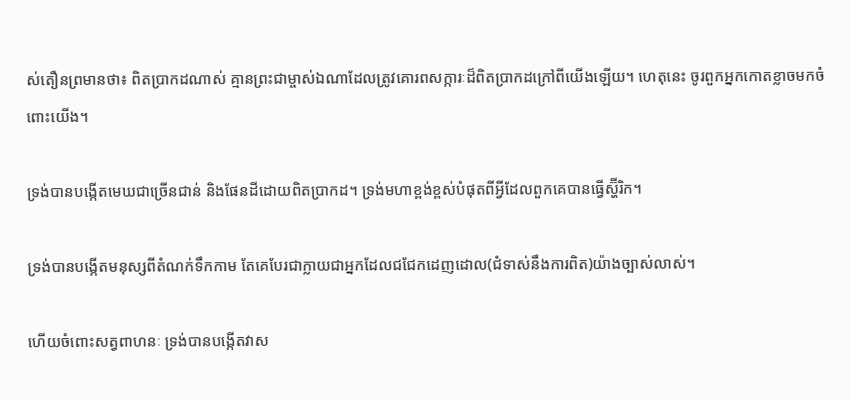ស់តឿនព្រមានថា៖ ពិតប្រាកដណាស់ គ្មានព្រះជាម្ចាស់ឯណាដែលត្រូវគោរពសក្ការៈដ៏ពិតប្រាកដក្រៅពីយើងឡើយ។ ហេតុនេះ ចូរពួកអ្នកកោតខ្លាចមកចំពោះយើង។

ទ្រង់បានបង្កើតមេឃជាច្រើនជាន់ និងផែនដីដោយពិតប្រាកដ។ ទ្រង់មហាខ្ពង់ខ្ពស់បំផុតពីអ្វីដែលពួកគេបានធ្វើស្ហ៊ីរិក។

ទ្រង់បានបង្កើតមនុស្សពីតំណក់ទឹកកាម តែគេបែរជាក្លាយជាអ្នកដែលជជែកដេញដោល(ជំទាស់នឹងការពិត)យ៉ាងច្បាស់លាស់។

ហើយចំពោះសត្វពាហនៈ ទ្រង់បានបង្កើតវាស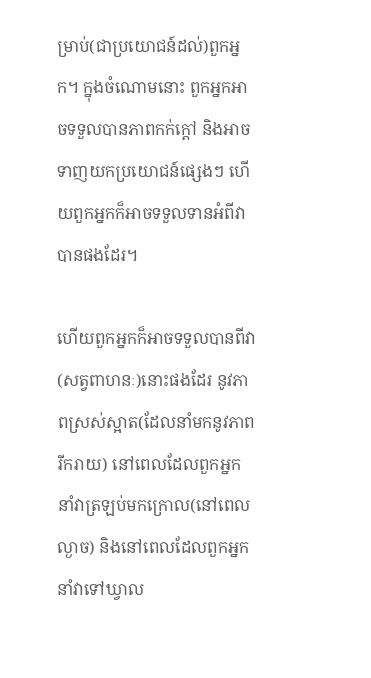ម្រាប់(ជាប្រយោជន៍ដល់)ពួកអ្នក។ ក្នុងចំណោមនោះ ពួកអ្នកអាចទទួលបានភាពកក់ក្តៅ និងអាចទាញយកប្រយោជន៍ផ្សេងៗ ហើយពួកអ្នកក៏អាចទទួលទានអំពីវាបានផងដែរ។

ហើយពួកអ្នកក៏អាចទទួលបានពីវា(សត្វពាហនៈ)នោះផងដែរ នូវភាពស្រស់ស្អាត(ដែលនាំមកនូវភាពរីករាយ) នៅពេលដែលពួកអ្នកនាំវាត្រឡប់មកក្រោល(នៅពេលល្ងាច) និងនៅពេលដែលពួកអ្នកនាំវាទៅឃ្វាល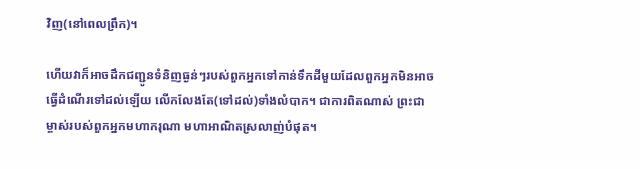វិញ(នៅពេលព្រឹក)។

ហើយវាក៏អាចដឹកជញ្ជូនទំនិញធ្ងន់ៗរបស់ពួកអ្នកទៅកាន់ទឹកដីមួយដែលពួកអ្នកមិនអាចធ្វើដំណើរទៅដល់ឡើយ លើកលែងតែ(ទៅដល់)ទាំងលំបាក។ ជាការពិតណាស់ ព្រះជាម្ចាស់របស់ពួកអ្នកមហាករុណា មហាអាណិតស្រលាញ់បំផុត។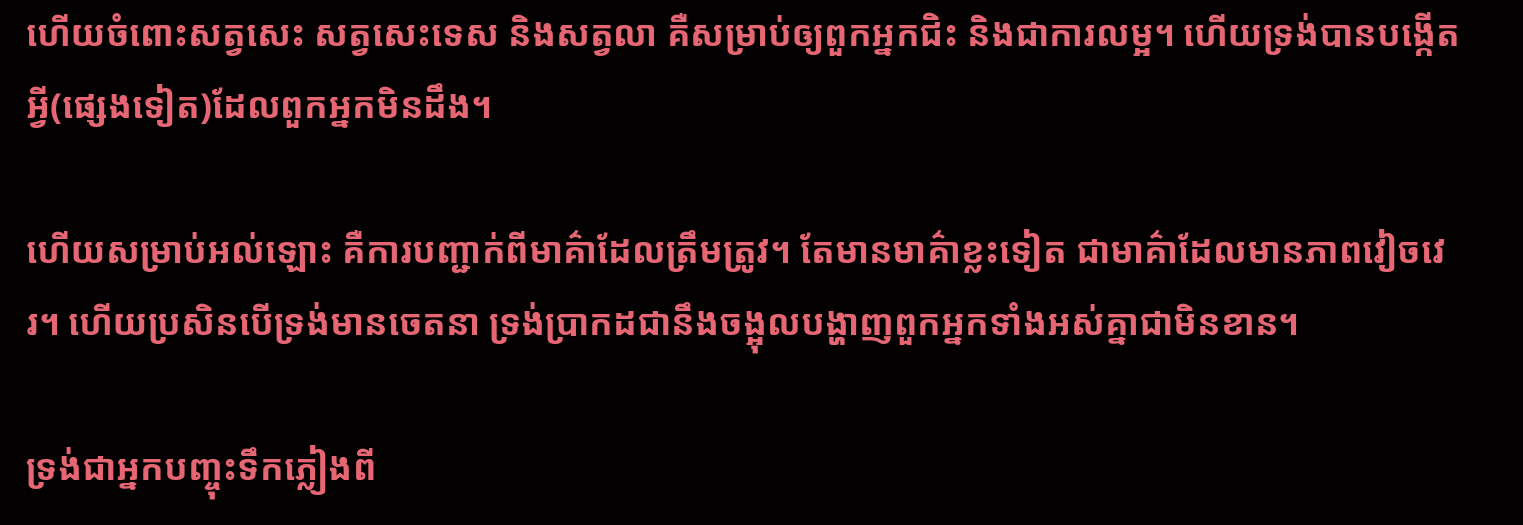ហើយចំពោះសត្វសេះ សត្វសេះទេស និងសត្វលា គឺសម្រាប់ឲ្យពួកអ្នកជិះ និងជាការលម្អ។ ហើយទ្រង់បានបង្កើតអ្វី(ផ្សេងទៀត)ដែលពួកអ្នកមិនដឹង។

ហើយសម្រាប់អល់ឡោះ គឺការបញ្ជាក់ពីមាគ៌ាដែលត្រឹមត្រូវ។ តែមានមាគ៌ាខ្លះទៀត ជាមាគ៌ាដែលមានភាពវៀចវេរ។ ហើយប្រសិនបើទ្រង់មានចេតនា ទ្រង់ប្រាកដជានឹងចង្អុលបង្ហាញពួកអ្នកទាំងអស់គ្នាជាមិនខាន។

ទ្រង់ជាអ្នកបញ្ចុះទឹកភ្លៀងពី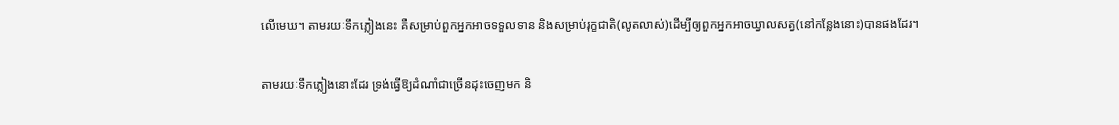លើមេឃ។ តាមរយៈទឹកភ្លៀងនេះ គឺសម្រាប់ពួកអ្នកអាចទទួលទាន និងសម្រាប់រុក្ខជាតិ(លូតលាស់)ដើម្បីឲ្យពួកអ្នកអាចឃ្វាលសត្វ(នៅកន្លែងនោះ)បានផងដែរ។

តាមរយៈទឹកភ្លៀងនោះដែរ ទ្រង់ធ្វើឱ្យដំណាំជាច្រើនដុះចេញមក និ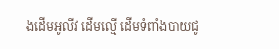ងដើមអូលីវ ដើមល្មើ ដើមទំពាំងបាយជូ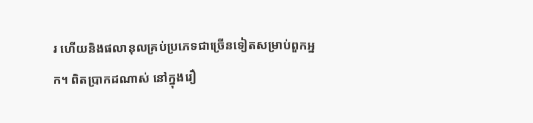រ ហើយនិងផលានុលគ្រប់ប្រភេទជាច្រើនទៀតសម្រាប់ពួកអ្នក។ ពិតប្រាកដណាស់ នៅក្នុងរឿ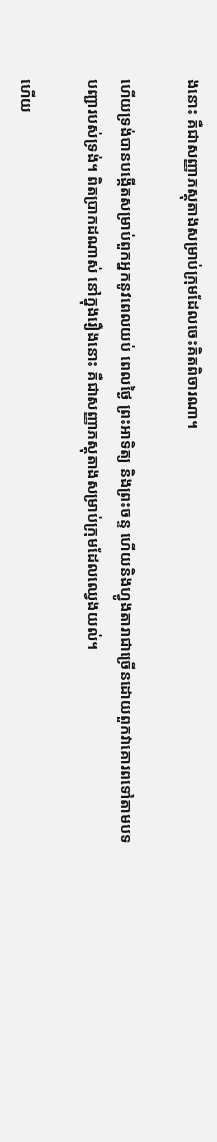ងនោះ គឺជាសញ្ញាភស្តុតាងសម្រាប់ក្រុមដែលចេះគិតពិចារណា។

ហើយទ្រង់បានបង្កើតសម្រាប់ពួកអ្នកនូវពេលយប់ ពេលថ្ងៃ ព្រះអាទិត្យ និងព្រះចន្ទ ហើយនិងហ្វូងតារាជាច្រើនដោយពួកវាគោរពទៅតាមបទបញ្ជារបស់ទ្រង់។ ពិតប្រាកដណាស់ នៅក្នុងរឿងនោះ គឺជាសញ្ញាភស្តុតាងសម្រាប់ក្រុមដែលឈ្វេងយល់។

ហើយ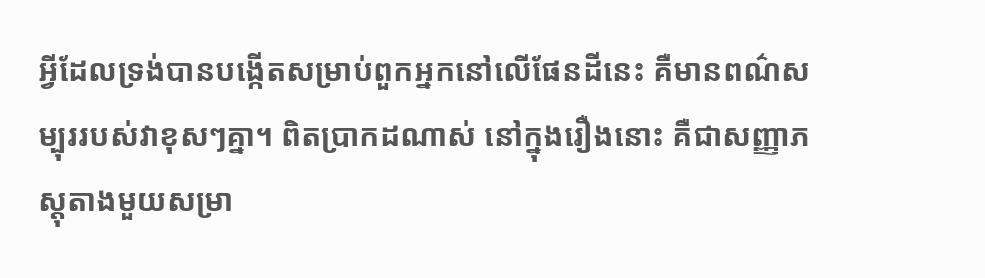អ្វីដែលទ្រង់បានបង្កើតសម្រាប់ពួកអ្នកនៅលើផែនដីនេះ គឺមានពណ៌សម្បុររបស់វាខុសៗគ្នា។ ពិតប្រាកដណាស់ នៅក្នុងរឿងនោះ គឺជាសញ្ញាភស្តុតាងមួយសម្រា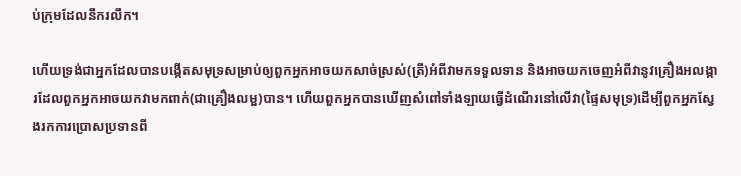ប់ក្រុមដែលនឹករលឹក។

ហើយទ្រង់ជាអ្នកដែលបានបង្កើតសមុទ្រសម្រាប់ឲ្យពួកអ្នកអាចយកសាច់ស្រស់(ត្រី)អំពីវាមកទទួលទាន និងអាចយកចេញអំពីវានូវគ្រឿងអលង្ការដែលពួកអ្នកអាចយកវាមកពាក់(ជាគ្រឿងលម្អ)បាន។ ហើយពួកអ្នកបានឃើញសំពៅទាំងឡាយធ្វើដំណើរនៅលើវា(ផ្ទៃសមុទ្រ)ដើម្បីពួកអ្នកស្វែងរកការប្រោសប្រទានពី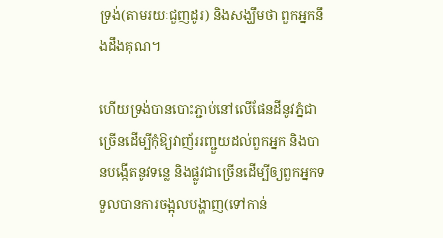ទ្រង់(តាមរយៈជួញដូរ) និងសង្ឃឹមថា ពួកអ្នកនឹងដឹងគុណ។

ហើយទ្រង់បានបោះភ្ជាប់នៅលើផែនដីនូវភ្នំជាច្រើនដើម្បីកុំឱ្យវាញ័ររញ្ជួយដល់ពួកអ្នក និងបានបង្កើតនូវទន្លេ និងផ្លូវជាច្រើនដើម្បីឲ្យពួកអ្នកទទួលបានការចង្អុលបង្ហាញ(ទៅកាន់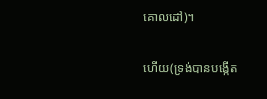គោលដៅ)។

ហើយ(ទ្រង់បានបង្កើត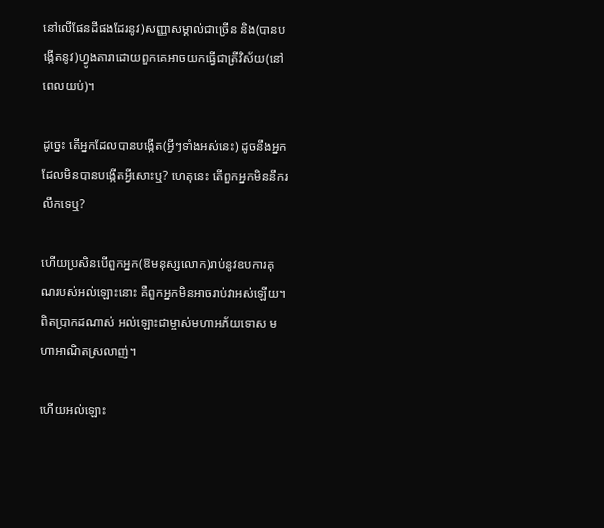នៅលើផែនដីផងដែរនូវ)សញ្ញាសម្គាល់ជាច្រើន និង(បានបង្កើតនូវ)ហ្វូងតារាដោយពួកគេអាចយកធ្វើជាត្រីវិស័យ(នៅពេលយប់)។

ដូច្នេះ តើអ្នកដែលបានបង្កើត(អ្វីៗទាំងអស់នេះ) ដូចនឹងអ្នកដែលមិនបានបង្កើតអ្វីសោះឬ? ហេតុនេះ តើពួកអ្នកមិននឹករលឹកទេឬ?

ហើយប្រសិនបើពួកអ្នក(ឱមនុស្សលោក)រាប់នូវឧបការគុណរបស់អល់ឡោះនោះ គឺពួកអ្នកមិនអាចរាប់វាអស់ឡើយ។ ពិតប្រាកដណាស់ អល់ឡោះជាម្ចាស់មហាអភ័យទោស មហាអាណិតស្រលាញ់។

ហើយអល់ឡោះ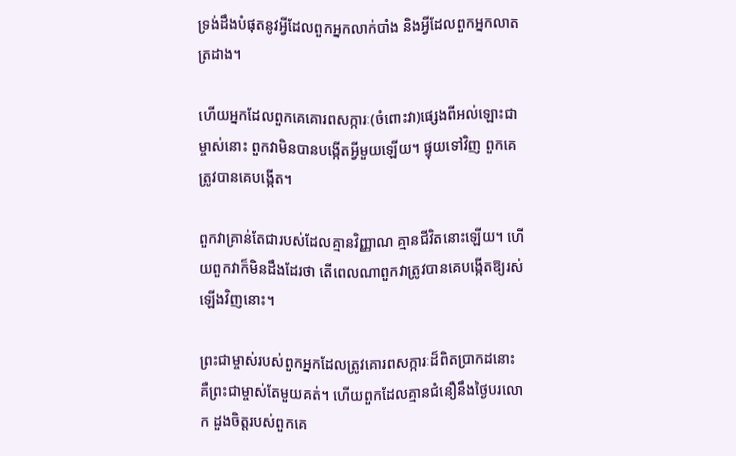ទ្រង់ដឹងបំផុតនូវអ្វីដែលពួកអ្នកលាក់បាំង និងអ្វីដែលពួកអ្នកលាតត្រដាង។

ហើយអ្នកដែលពួកគេគោរពសក្ការៈ(ចំពោះវា)ផ្សេងពីអល់ឡោះជាម្ចាស់នោះ ពួកវាមិនបានបង្កើតអ្វីមួយឡើយ។ ផ្ទុយទៅវិញ ពួកគេត្រូវបានគេបង្កើត។

ពួកវាគ្រាន់តែជារបស់ដែលគ្មានវិញ្ញាណ គ្មានជីវិតនោះឡើយ។ ហើយពួកវាក៏មិនដឹងដែរថា តើពេលណាពួកវាត្រូវបានគេបង្កើតឱ្យរស់ឡើងវិញនោះ។

ព្រះជាម្ចាស់របស់ពួកអ្នកដែលត្រូវគោរពសក្ការៈដ៏ពិតប្រាកដនោះ គឺព្រះជាម្ចាស់តែមួយគត់។ ហើយពួកដែលគ្មានជំនឿនឹងថ្ងៃបរលោក ដួងចិត្តរបស់ពួកគេ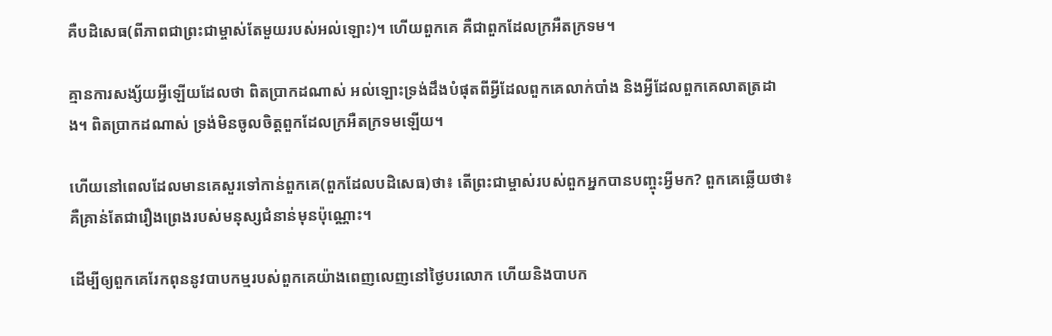គឺបដិសេធ(ពីភាពជាព្រះជាម្ចាស់តែមួយរបស់អល់ឡោះ)។ ហើយពួកគេ គឺជាពួកដែលក្រអឺតក្រទម។

គ្មានការសង្ស័យអ្វីឡើយដែលថា ពិតប្រាកដណាស់ អល់ឡោះទ្រង់ដឹងបំផុតពីអ្វីដែលពួកគេលាក់បាំង និងអ្វីដែលពួកគេលាតត្រដាង។ ពិតប្រាកដណាស់ ទ្រង់មិនចូលចិត្តពួកដែលក្រអឺតក្រទមឡើយ។

ហើយនៅពេលដែលមានគេសួរទៅកាន់ពួកគេ(ពួកដែលបដិសេធ)ថា៖ តើព្រះជាម្ចាស់របស់ពួកអ្នកបានបញ្ចុះអ្វីមក? ពួកគេឆ្លើយថា៖ គឺគ្រាន់តែជារឿងព្រេងរបស់មនុស្សជំនាន់មុនប៉ុណ្ណោះ។

ដើម្បីឲ្យពួកគេរែកពុននូវបាបកម្មរបស់ពួកគេយ៉ាងពេញលេញនៅថ្ងៃបរលោក ហើយនិងបាបក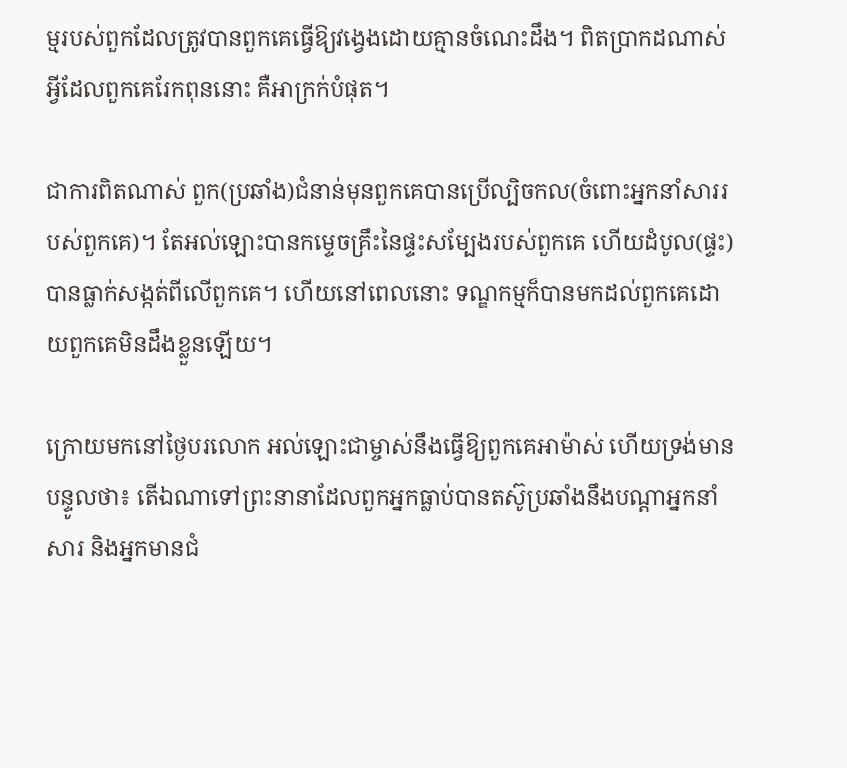ម្មរបស់ពួកដែលត្រូវបានពួកគេធ្វើឱ្យវង្វេងដោយគ្មានចំណេះដឹង។ ពិតប្រាកដណាស់ អ្វីដែលពួកគេរែកពុននោះ គឺអាក្រក់បំផុត។

ជាការពិតណាស់ ពួក(ប្រឆាំង)ជំនាន់មុនពួកគេបានប្រើល្បិចកល(ចំពោះអ្នកនាំសាររបស់ពួកគេ)។ តែអល់ឡោះបានកម្ទេចគ្រឹះនៃផ្ទះសម្បែងរបស់ពួកគេ ហើយដំបូល(ផ្ទះ)បានធ្លាក់សង្កត់ពីលើពួកគេ។ ហើយនៅពេលនោះ ទណ្ឌកម្មក៏បានមកដល់ពួកគេដោយពួកគេមិនដឹងខ្លួនឡើយ។

ក្រោយមកនៅថ្ងៃបរលោក អល់ឡោះជាម្ចាស់នឹងធ្វើឱ្យពួកគេអាម៉ាស់ ហើយទ្រង់មានបន្ទូលថា៖ តើឯណាទៅព្រះនានាដែលពួកអ្នកធ្លាប់បានតស៊ូប្រឆាំងនឹងបណ្តាអ្នកនាំសារ និងអ្នកមានជំ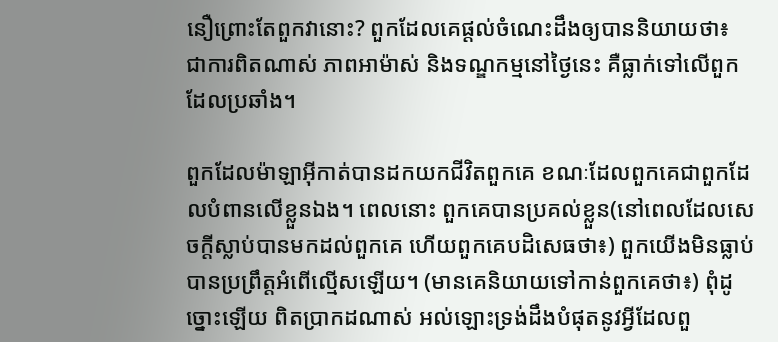នឿព្រោះតែពួកវានោះ? ពួកដែលគេផ្តល់ចំណេះដឹងឲ្យបាននិយាយថា៖ ជាការពិតណាស់ ភាពអាម៉ាស់ និងទណ្ឌកម្មនៅថ្ងៃនេះ គឺធ្លាក់ទៅលើពួកដែលប្រឆាំង។

ពួកដែលម៉ាឡាអ៊ីកាត់បានដកយកជីវិតពួកគេ ខណៈដែលពួកគេជាពួកដែលបំពានលើខ្លួនឯង។ ពេលនោះ ពួកគេបានប្រគល់ខ្លួន(នៅពេលដែលសេចក្តីស្លាប់បានមកដល់ពួកគេ ហើយពួកគេបដិសេធថា៖) ពួកយើងមិនធ្លាប់បានប្រព្រឹត្តអំពើល្មើសឡើយ។ (មានគេនិយាយទៅកាន់ពួកគេថា៖) ពុំដូច្នោះឡើយ ពិតប្រាកដណាស់ អល់ឡោះទ្រង់ដឹងបំផុតនូវអ្វីដែលពួ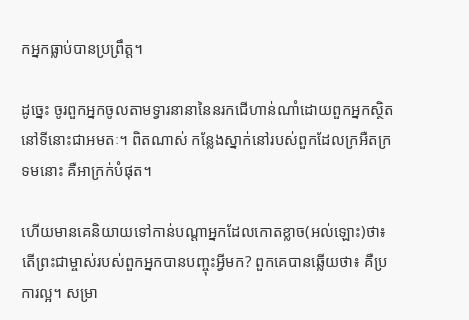កអ្នកធ្លាប់បានប្រព្រឹត្ត។

ដូច្នេះ ចូរពួកអ្នកចូលតាមទ្វារនានានៃនរកជើហាន់ណាំដោយពួកអ្នកស្ថិតនៅទីនោះជាអមតៈ។ ពិតណាស់ កន្លែងស្នាក់នៅរបស់ពួកដែលក្រអឺតក្រទមនោះ គឺអាក្រក់បំផុត។

ហើយមានគេនិយាយទៅកាន់បណ្តាអ្នកដែលកោតខ្លាច(អល់ឡោះ)ថា៖ តើព្រះជាម្ចាស់របស់ពួកអ្នកបានបញ្ចុះអ្វីមក? ពួកគេបានឆ្លើយថា៖ គឺប្រការល្អ។ សម្រា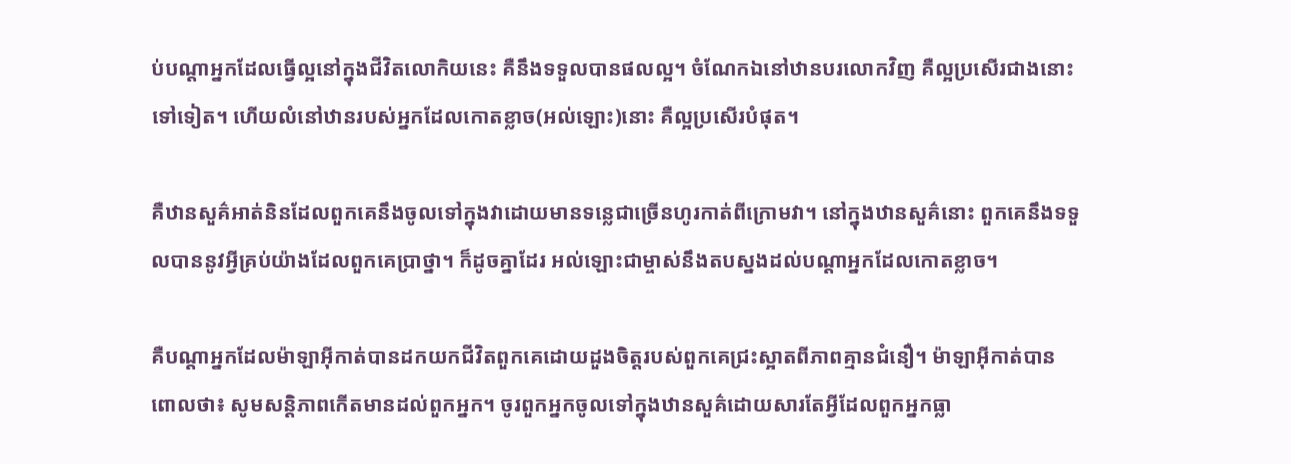ប់បណ្តាអ្នកដែលធ្វើល្អនៅក្នុងជីវិតលោកិយនេះ គឺនឹងទទួលបានផលល្អ។ ចំណែកឯនៅឋានបរលោកវិញ គឺល្អប្រសើរជាងនោះទៅទៀត។ ហើយលំនៅឋានរបស់អ្នកដែលកោតខ្លាច(អល់ឡោះ)នោះ គឺល្អប្រសើរបំផុត។

គឺឋានសួគ៌អាត់និនដែលពួកគេនឹងចូលទៅក្នុងវាដោយមានទន្លេជាច្រើនហូរកាត់ពីក្រោមវា។ នៅក្នុងឋានសួគ៌នោះ ពួកគេនឹងទទួលបាននូវអ្វីគ្រប់យ៉ាងដែលពួកគេប្រាថ្នា។ ក៏ដូចគ្នាដែរ អល់ឡោះជាម្ចាស់នឹងតបស្នងដល់បណ្តាអ្នកដែលកោតខ្លាច។

គឺបណ្តាអ្នកដែលម៉ាឡាអ៊ីកាត់បានដកយកជីវិតពួកគេដោយដួងចិត្តរបស់ពួកគេជ្រះស្អាតពីភាពគ្មានជំនឿ។ ម៉ាឡាអ៊ីកាត់បានពោលថា៖ សូមសន្តិភាពកើតមានដល់ពួកអ្នក។ ចូរពួកអ្នកចូលទៅក្នុងឋានសួគ៌ដោយសារតែអ្វីដែលពួកអ្នកធ្លា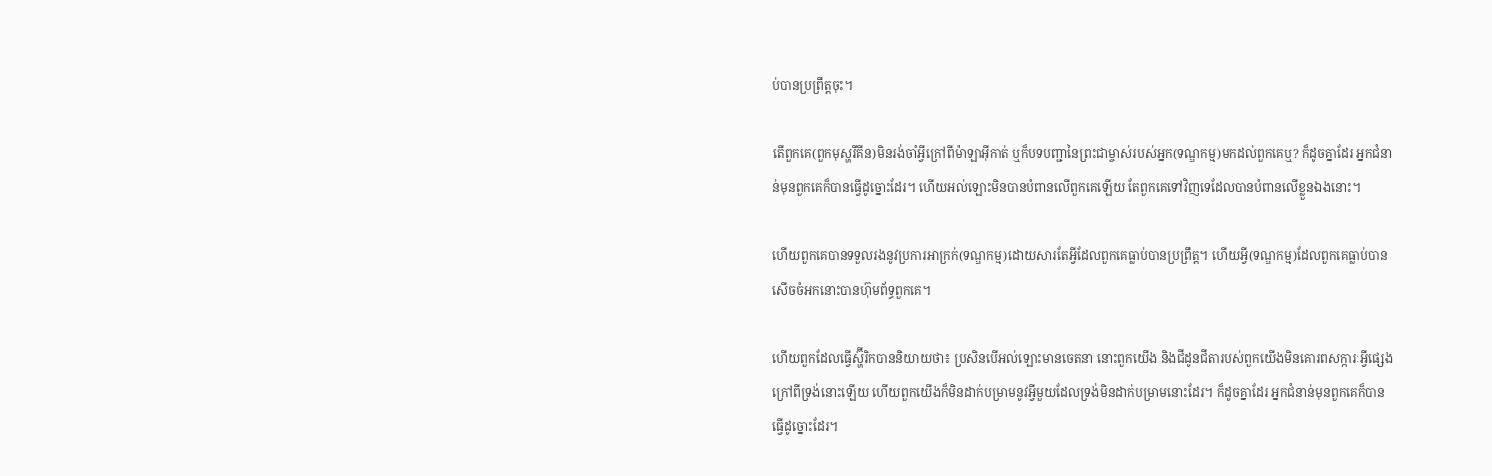ប់បានប្រព្រឹត្តចុះ។

តើពួកគេ(ពួកមុស្ហរីគីន)មិនរង់ចាំអ្វីក្រៅពីម៉ាឡាអ៊ីកាត់ ឬក៏បទបញ្ជានៃព្រះជាម្ចាស់របស់អ្នក(ទណ្ឌកម្ម)មកដល់ពួកគេឬ? ក៏ដូចគ្នាដែរ អ្នកជំនាន់មុនពួកគេក៏បានធ្វើដូច្នោះដែរ។ ហើយអល់ឡោះមិនបានបំពានលើពួកគេឡើយ តែពួកគេទៅវិញទេដែលបានបំពានលើខ្លួនឯងនោះ។

ហើយពួកគេបានទទួលរងនូវប្រការអាក្រក់(ទណ្ឌកម្ម)ដោយសារតែអ្វីដែលពួកគេធ្លាប់បានប្រព្រឹត្ត។ ហើយអ្វី(ទណ្ឌកម្ម)ដែលពួកគេធ្លាប់បានសើចចំអកនោះបានហ៊ុមព័ទ្ធពួកគេ។

ហើយពួកដែលធ្វើស្ហ៊ីរិកបាននិយាយថា៖ ប្រសិនបើអល់ឡោះមានចេតនា នោះពួកយើង និងជីដូនជីតារបស់ពួកយើងមិនគោរពសក្ការៈអ្វីផ្សេងក្រៅពីទ្រង់នោះឡើយ ហើយពួកយើងក៏មិនដាក់បម្រាមនូវអ្វីមួយដែលទ្រង់មិនដាក់បម្រាមនោះដែរ។ ក៏ដូចគ្នាដែរ អ្នកជំនាន់មុនពួកគេក៏បានធ្វើដូច្នោះដែរ។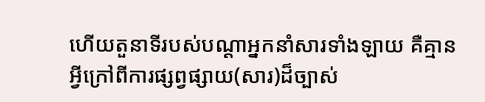ហើយតួនាទីរបស់បណ្តាអ្នកនាំសារទាំងឡាយ គឺគ្មានអ្វីក្រៅពីការផ្សព្វផ្សាយ(សារ)ដ៏ច្បាស់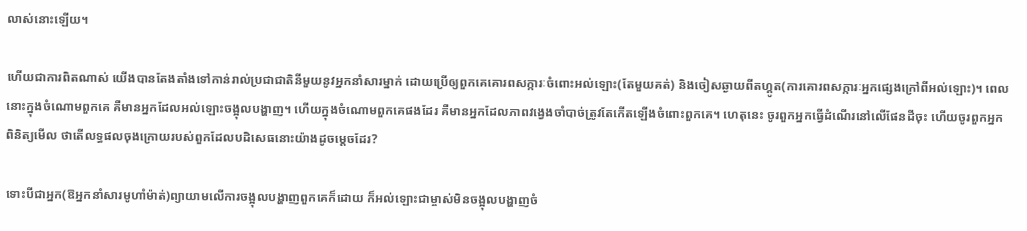លាស់នោះឡើយ។

ហើយជាការពិតណាស់ យើងបានតែងតាំងទៅកាន់រាល់ប្រជាជាតិនីមួយនូវអ្នកនាំសារម្នាក់ ដោយប្រើឲ្យពួកគេគោរពសក្ការៈចំពោះអល់ឡោះ(តែមួយគត់) និងចៀសឆ្ងាយពីតហ្គូត(ការគោរពសក្ការៈអ្នកផ្សេងក្រៅពីអល់ឡោះ)។ ពេលនោះក្នុងចំណោមពួកគេ គឺមានអ្នកដែលអល់ឡោះចង្អុលបង្ហាញ។ ហើយក្នុងចំណោមពួកគេផងដែរ គឺមានអ្នកដែលភាពវង្វេងចាំបាច់ត្រូវតែកើតឡើងចំពោះពួកគេ។ ហេតុនេះ ចូរពួកអ្នកធ្វើដំណើរនៅលើផែនដីចុះ ហើយចូរពួកអ្នកពិនិត្យមើល ថាតើលទ្ធផលចុងក្រោយរបស់ពួកដែលបដិសេធនោះយ៉ាងដូចម្តេចដែរ?

ទោះបីជាអ្នក(ឱអ្នកនាំសារមូហាំម៉ាត់)ព្យាយាមលើការចង្អុលបង្ហាញពួកគេក៏ដោយ ក៏អល់ឡោះជាម្ចាស់មិនចង្អុលបង្ហាញចំ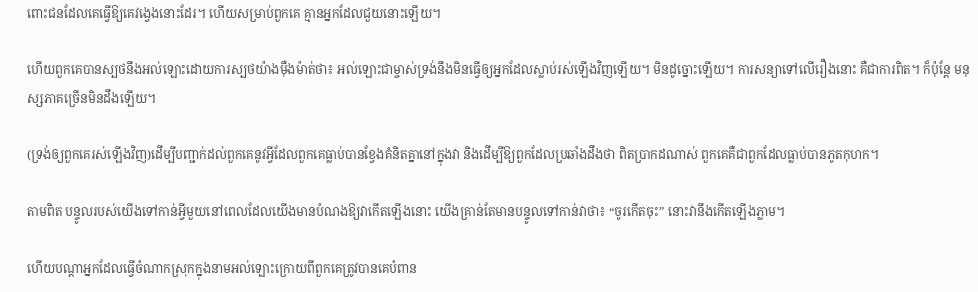ពោះជនដែលគេធ្វើឱ្យគេវង្វេងនោះដែរ។ ហើយសម្រាប់ពួកគេ គ្មានអ្នកដែលជួយនោះឡើយ។

ហើយពួកគេបានស្បថនឹងអល់ឡោះដោយការស្បថយ៉ាងម៉ឺងម៉ាត់ថា៖ អល់ឡោះជាម្ចាស់ទ្រង់នឹងមិនធ្វើឲ្យអ្នកដែលស្លាប់រស់ឡើងវិញឡើយ។ មិនដូច្នោះឡើយ។ ការសន្យាទៅលើរឿងនោះ គឺជាការពិត។ ក៏ប៉ុន្តែ មនុស្សភាគច្រើនមិនដឹងឡើយ។

(ទ្រង់ឲ្យពួកគេរស់ឡើងវិញ)ដើម្បីបញ្ជាក់ដល់ពួកគេនូវអ្វីដែលពួកគេធ្លាប់បានខ្វែងគំនិតគ្នានៅក្នុងវា និងដើម្បីឱ្យពួកដែលប្រឆាំងដឹងថា ពិតប្រាកដណាស់ ពួកគេគឺជាពួកដែលធ្លាប់បានភូតកុហក។

តាមពិត បន្ទូលរបស់យើងទៅកាន់អ្វីមួយនៅពេលដែលយើងមានបំណងឱ្យវាកើតឡើងនោះ យើងគ្រាន់តែមានបន្ទូលទៅកាន់វាថា៖ “ចូរកើតចុះ” នោះវានឹងកើតឡើងភ្លាម។

ហើយបណ្តាអ្នកដែលធ្វើចំណាកស្រុកក្នុងនាមអល់ឡោះក្រោយពីពួកគេត្រូវបានគេបំពាន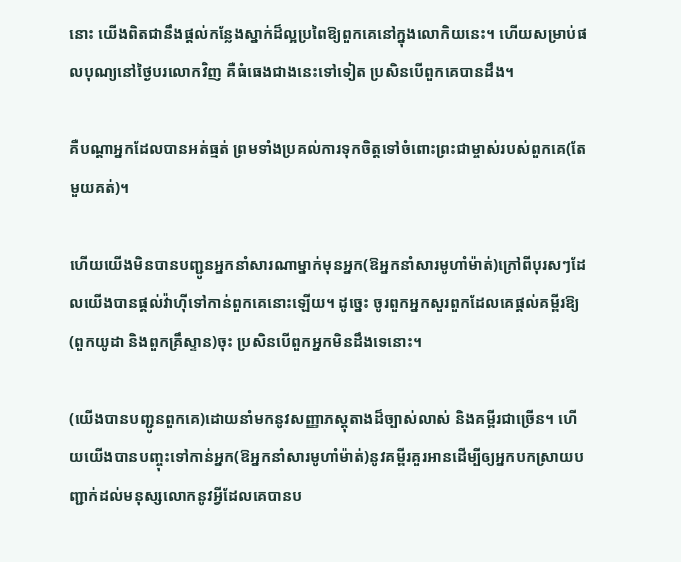នោះ យើងពិតជានឹងផ្តល់កន្លែងស្នាក់ដ៏ល្អប្រពៃឱ្យពួកគេនៅក្នុងលោកិយនេះ។ ហើយសម្រាប់ផលបុណ្យនៅថ្ងៃបរលោកវិញ គឺធំធេងជាងនេះទៅទៀត ប្រសិនបើពួកគេបានដឹង។

គឺបណ្តាអ្នកដែលបានអត់ធ្មត់ ព្រមទាំងប្រគល់ការទុកចិត្តទៅចំពោះព្រះជាម្ចាស់របស់ពួកគេ(តែមួយគត់)។

ហើយយើងមិនបានបញ្ជូនអ្នកនាំសារណាម្នាក់មុនអ្នក(ឱអ្នកនាំសារមូហាំម៉ាត់)ក្រៅពីបុរសៗដែលយើងបានផ្តល់វ៉ាហ៊ីទៅកាន់ពួកគេនោះឡើយ។ ដូច្នេះ ចូរពួកអ្នកសួរពួកដែលគេផ្តល់គម្ពីរឱ្យ (ពួកយូដា និងពួកគ្រឹស្ទាន)ចុះ ប្រសិនបើពួកអ្នកមិនដឹងទេនោះ។

(យើងបានបញ្ជូនពួកគេ)ដោយនាំមកនូវសញ្ញាភស្តុតាងដ៏ច្បាស់លាស់ និងគម្ពីរជាច្រើន។ ហើយយើងបានបញ្ចុះទៅកាន់អ្នក(ឱអ្នកនាំសារមូហាំម៉ាត់)នូវគម្ពីរគួរអានដើម្បីឲ្យអ្នកបកស្រាយបញ្ជាក់ដល់មនុស្សលោកនូវអ្វីដែលគេបានប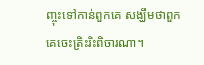ញ្ចុះទៅកាន់ពួកគេ សង្ឃឹមថាពួកគេចេះត្រិះរិះពិចារណា។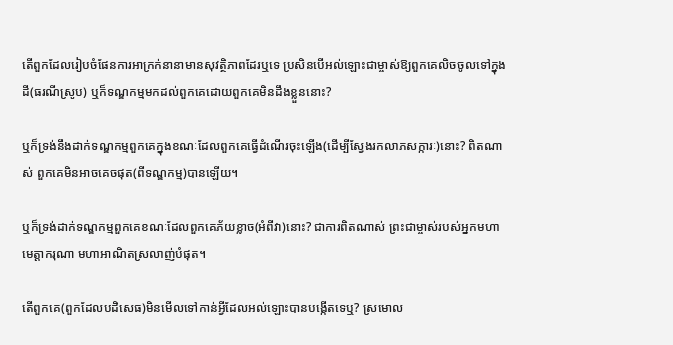តើពួកដែលរៀបចំផែនការអាក្រក់នានាមានសុវត្ថិភាពដែរឬទេ ប្រសិនបើអល់ឡោះជាម្ចាស់ឱ្យពួកគេលិចចូលទៅក្នុងដី(ធរណីស្រូប) ឬក៏ទណ្ឌកម្មមកដល់ពួកគេដោយពួកគេមិនដឹងខ្លួននោះ?

ឬក៏ទ្រង់នឹងដាក់ទណ្ឌកម្មពួកគេក្នុងខណៈដែលពួកគេធ្វើដំណើរចុះឡើង(ដើម្បីស្វែងរកលាភសក្ការៈ)នោះ? ពិតណាស់ ពួកគេមិនអាចគេចផុត(ពីទណ្ឌកម្ម)បានឡើយ។

ឬក៏ទ្រង់ដាក់ទណ្ឌកម្មពួកគេខណៈដែលពួកគេភ័យខ្លាច(អំពីវា)នោះ? ជាការពិតណាស់ ព្រះជាម្ចាស់របស់អ្នកមហាមេត្តាករុណា មហាអាណិតស្រលាញ់បំផុត។

តើពួកគេ(ពួកដែលបដិសេធ)មិនមើលទៅកាន់អ្វីដែលអល់ឡោះបានបង្កើតទេឬ? ស្រមោល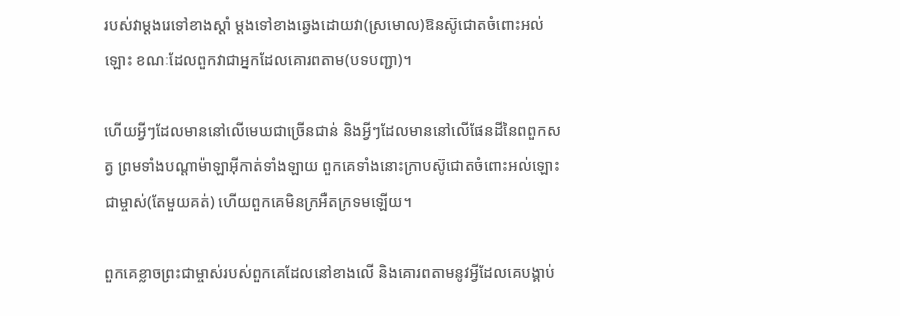របស់វាម្តងរេទៅខាងស្តាំ ម្តងទៅខាងឆ្វេងដោយវា(ស្រមោល)ឱនស៊ូជោតចំពោះអល់ឡោះ ខណៈដែលពួកវាជាអ្នកដែលគោរពតាម(បទបញ្ជា)។

ហើយអ្វីៗដែលមាននៅលើមេឃជាច្រើនជាន់ និងអ្វីៗដែលមាននៅលើផែនដីនៃពពួកសត្វ ព្រមទាំងបណ្តាម៉ាឡាអ៊ីកាត់ទាំងឡាយ ពួកគេទាំងនោះក្រាបស៊ូជោតចំពោះអល់ឡោះជាម្ចាស់(តែមួយគត់) ហើយពួកគេមិនក្រអឺតក្រទមឡើយ។

ពួកគេខ្លាចព្រះជាម្ចាស់របស់ពួកគេដែលនៅខាងលើ និងគោរពតាមនូវអ្វីដែលគេបង្គាប់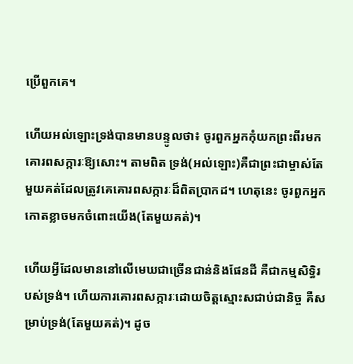ប្រើពួកគេ។

ហើយអល់ឡោះទ្រង់បានមានបន្ទូលថា៖ ចូរពួកអ្នកកុំយកព្រះពីរមកគោរពសក្ការៈឱ្យសោះ។ តាមពិត ទ្រង់(អល់ឡោះ)គឺជាព្រះជាម្ចាស់តែមួយគត់ដែលត្រូវគេគោរពសក្ការៈដ៏ពិតប្រាកដ។ ហេតុនេះ ចូរពួកអ្នកកោតខ្លាចមកចំពោះយើង(តែមួយគត់)។

ហើយអ្វីដែលមាននៅលើមេឃជាច្រើនជាន់និងផែនដី គឺជាកម្មសិទ្ធិរបស់ទ្រង់។ ហើយការគោរពសក្ការៈដោយចិត្តស្មោះសជាប់ជានិច្ច គឺសម្រាប់ទ្រង់(តែមួយគត់)។ ដូច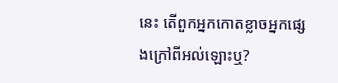នេះ តើពួកអ្នកកោតខ្លាចអ្នកផ្សេងក្រៅពីអល់ឡោះឬ?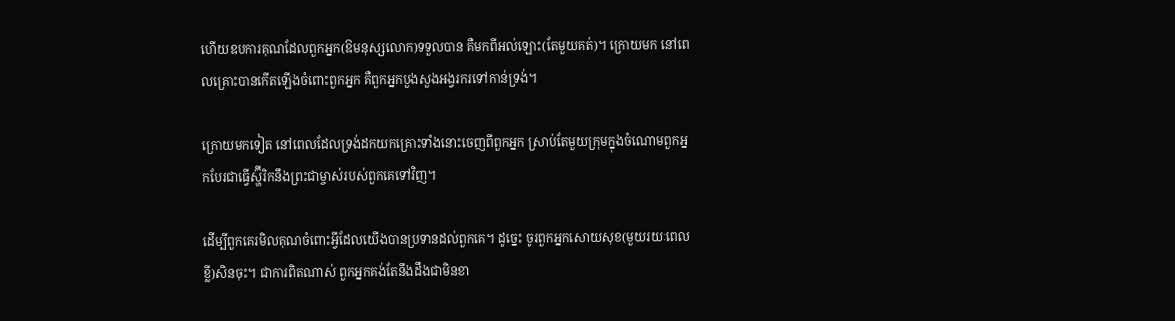ហើយឧបការគុណដែលពួកអ្នក(ឱមនុស្សលោក)ទទួលបាន គឺមកពីអល់ឡោះ(តែមួយគត់)។ ក្រោយមក នៅពេលគ្រោះបានកើតឡើងចំពោះពួកអ្នក គឺពួកអ្នកបួងសួងអង្វរករទៅកាន់ទ្រង់។

ក្រោយមកទៀត នៅពេលដែលទ្រង់ដកយកគ្រោះទាំងនោះចេញពីពួកអ្នក ស្រាប់តែមួយក្រុមក្នុងចំណោមពួកអ្នកបែរជាធ្វើស្ហ៊ីរិកនឹងព្រះជាម្ចាស់របស់ពួកគេទៅវិញ។

ដើម្បីពួកគេរមិលគុណចំពោះអ្វីដែលយើងបានប្រទានដល់ពួកគេ។ ដូច្នេះ ចូរពួកអ្នកសោយសុខ(មួយរយៈពេលខ្លី)សិនចុះ។ ជាការពិតណាស់ ពួកអ្នកគង់តែនឹងដឹងជាមិនខា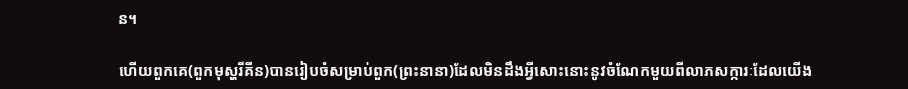ន។

ហើយពួកគេ(ពួកមុស្ហរីគីន)បានរៀបចំសម្រាប់ពួក(ព្រះនានា)ដែលមិនដឹងអ្វីសោះនោះនូវចំណែកមួយពីលាភសក្ការៈដែលយើង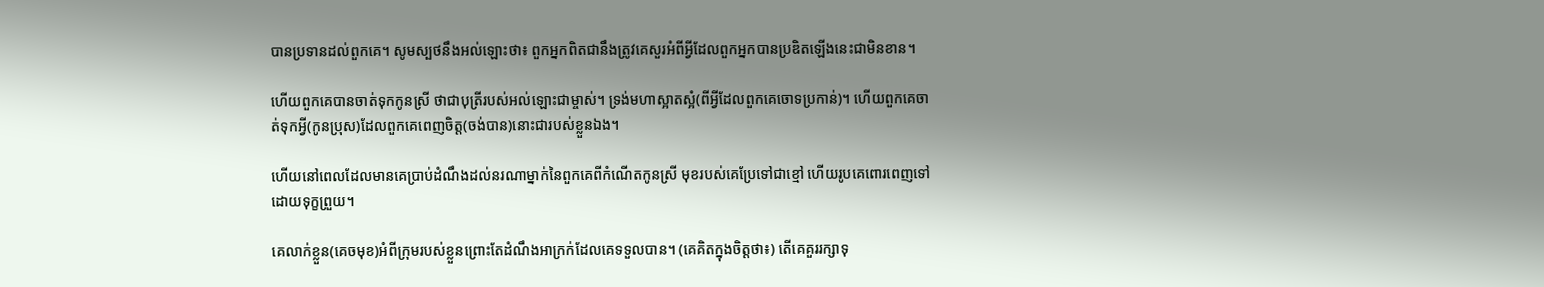បានប្រទានដល់ពួកគេ។ សូមស្បថនឹងអល់ឡោះថា៖ ពួកអ្នកពិតជានឹងត្រូវគេសួរអំពីអ្វីដែលពួកអ្នកបានប្រឌិតឡើងនេះជាមិនខាន។

ហើយពួកគេបានចាត់ទុកកូនស្រី ថាជាបុត្រីរបស់អល់ឡោះជាម្ចាស់។ ទ្រង់មហាស្អាតស្អំ(ពីអ្វីដែលពួកគេចោទប្រកាន់)។ ហើយពួកគេចាត់ទុកអ្វី(កូនប្រុស)ដែលពួកគេពេញចិត្ត(ចង់បាន)នោះជារបស់ខ្លួនឯង។

ហើយនៅពេលដែលមានគេប្រាប់ដំណឹងដល់នរណាម្នាក់នៃពួកគេពីកំណើតកូនស្រី មុខរបស់គេប្រែទៅជាខ្មៅ ហើយរូបគេពោរពេញទៅដោយទុក្ខព្រួយ។

គេលាក់ខ្លួន(គេចមុខ)អំពីក្រុមរបស់ខ្លួនព្រោះតែដំណឹងអាក្រក់ដែលគេទទួលបាន។ (គេគិតក្នុងចិត្តថា៖) តើគេគួររក្សាទុ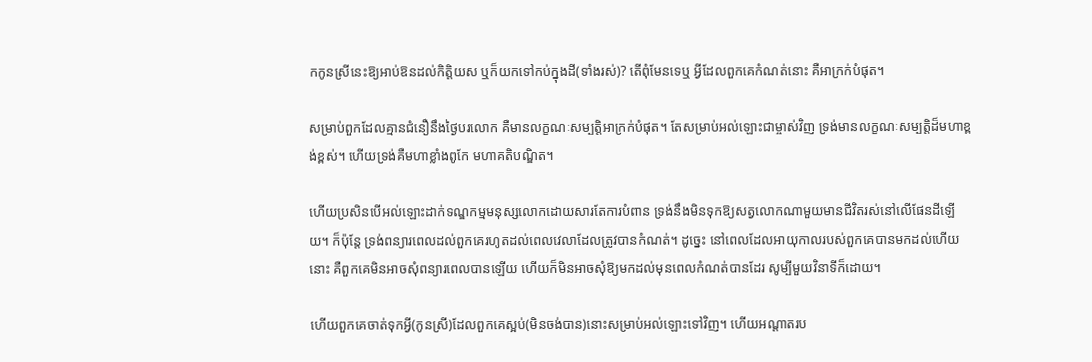កកូនស្រីនេះឱ្យអាប់ឱនដល់កិត្តិយស ឬក៏យកទៅកប់ក្នុងដី(ទាំងរស់)? តើពុំមែនទេឬ អ្វីដែលពួកគេកំណត់នោះ គឺអាក្រក់បំផុត។

សម្រាប់ពួកដែលគ្មានជំនឿនឹងថ្ងៃបរលោក គឺមានលក្ខណៈសម្បត្តិអាក្រក់បំផុត។ តែសម្រាប់អល់ឡោះជាម្ចាស់វិញ ទ្រង់មានលក្ខណៈសម្បត្តិដ៏មហាខ្ពង់ខ្ពស់។ ហើយទ្រង់គឺមហាខ្លាំងពូកែ មហាគតិបណ្ឌិត។

ហើយប្រសិនបើអល់ឡោះដាក់ទណ្ឌកម្មមនុស្សលោកដោយសារតែការបំពាន ទ្រង់នឹងមិនទុកឱ្យសត្វលោកណាមួយមានជីវិតរស់នៅលើផែនដីឡើយ។ ក៏ប៉ុន្តែ ទ្រង់ពន្យារពេលដល់ពួកគេរហូតដល់ពេលវេលាដែលត្រូវបានកំណត់។ ដូច្នេះ នៅពេលដែលអាយុកាលរបស់ពួកគេបានមកដល់ហើយនោះ គឺពួកគេមិនអាចសុំពន្យារពេលបានឡើយ ហើយក៏មិនអាចសុំឱ្យមកដល់មុនពេលកំណត់បានដែរ សូម្បីមួយវិនាទីក៏ដោយ។

ហើយពួកគេចាត់ទុកអ្វី(កូនស្រី)ដែលពួកគេស្អប់(មិនចង់បាន)នោះសម្រាប់អល់ឡោះទៅវិញ។ ហើយអណ្តាតរប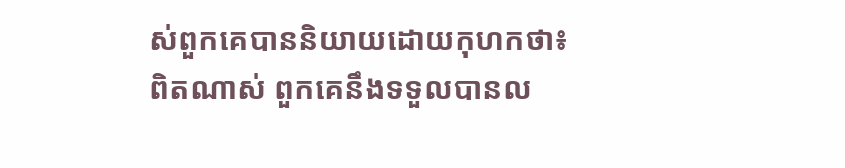ស់ពួកគេបាននិយាយដោយកុហកថា៖ ពិតណាស់ ពួកគេនឹងទទួលបានល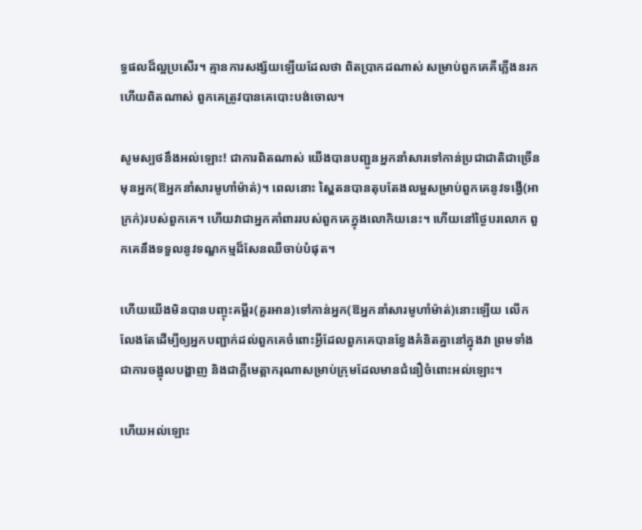ទ្ធផលដ៏ល្អប្រសើរ។ គ្មានការសង្ស័យឡើយដែលថា ពិតប្រាកដណាស់ សម្រាប់ពួកគេគឺភ្លើងនរក ហើយពិតណាស់ ពួកគេត្រូវបានគេបោះបង់ចោល។

សូមស្បថនឹងអល់ឡោះ! ជាការពិតណាស់ យើងបានបញ្ជូនអ្នកនាំសារទៅកាន់ប្រជាជាតិជាច្រើនមុនអ្នក(ឱអ្នកនាំសារមូហាំម៉ាត់)។ ពេលនោះ ស្ហៃតនបានតុបតែងលម្អសម្រាប់ពួកគេនូវទង្វើ(អាក្រក់)របស់ពួកគេ។ ហើយវាជាអ្នកគាំពាររបស់ពួកគេក្នុងលោកិយនេះ។ ហើយនៅថ្ងៃបរលោក ពួកគេនឹងទទួលនូវទណ្ឌកម្មដ៏សែនឈឺចាប់បំផុត។

ហើយយើងមិនបានបញ្ចុះគម្ពីរ(គួរអាន)ទៅកាន់អ្នក(ឱអ្នកនាំសារមូហាំម៉ាត់)នោះឡើយ លើកលែងតែដើម្បីឲ្យអ្នកបញ្ជាក់ដល់ពួកគេចំពោះអ្វីដែលពួកគេបានខ្វែងគំនិតគ្នានៅក្នុងវា ព្រមទាំងជាការចង្អុលបង្ហាញ និងជាក្តីមេត្តាករុណាសម្រាប់ក្រុមដែលមានជំនឿចំពោះអល់ឡោះ។

ហើយអល់ឡោះ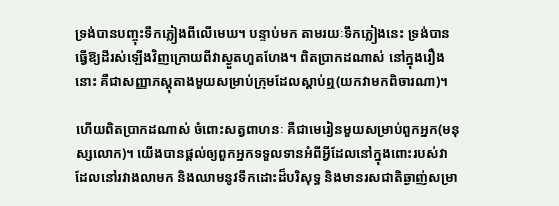ទ្រង់បានបញ្ចុះទឹកភ្លៀងពីលើមេឃ។ បន្ទាប់មក តាមរយៈទឹកភ្លៀងនេះ ទ្រង់បានធ្វើឱ្យដីរស់ឡើងវិញក្រោយពីវាស្ងួតហួតហែង។ ពិតប្រាកដណាស់ នៅក្នុងរឿងនោះ គឺជាសញ្ញាភស្តុតាងមួយសម្រាប់ក្រុមដែលស្តាប់ឮ(យកវាមកពិចារណា)។

ហើយពិតប្រាកដណាស់ ចំពោះសត្វពាហនៈ គឺជាមេរៀនមួយសម្រាប់ពួកអ្នក(មនុស្សលោក)។ យើងបានផ្តល់ឲ្យពួកអ្នកទទួលទានអំពីអ្វីដែលនៅក្នុងពោះរបស់វាដែលនៅរវាងលាមក និងឈាមនូវទឹកដោះដ៏បរិសុទ្ធ និងមានរសជាតិឆ្ងាញ់សម្រា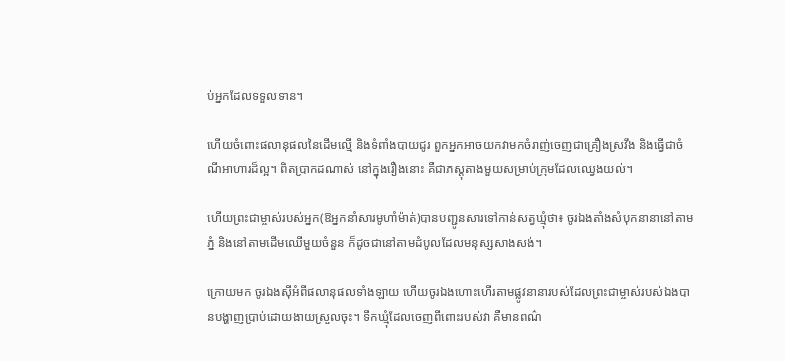ប់អ្នកដែលទទួលទាន។

ហើយចំពោះផលានុផលនៃដើមល្មើ និងទំពាំងបាយជូរ ពួកអ្នកអាចយកវាមកចំរាញ់ចេញជាគ្រឿងស្រវឹង និងធ្វើជាចំណីអាហារដ៏ល្អ។ ពិតប្រាកដណាស់ នៅក្នុងរឿងនោះ គឺជាភស្តុតាងមួយសម្រាប់ក្រុមដែលឈ្វេងយល់។

ហើយព្រះជាម្ចាស់របស់អ្នក(ឱអ្នកនាំសារមូហាំម៉ាត់)បានបញ្ជូនសារទៅកាន់សត្វឃ្មុំថា៖ ចូរឯងតាំងសំបុកនានានៅតាមភ្នំ និងនៅតាមដើមឈើមួយចំនួន ក៏ដូចជានៅតាមដំបូលដែលមនុស្សសាងសង់។

ក្រោយមក ចូរឯងស៊ីអំពីផលានុផលទាំងឡាយ ហើយចូរឯងហោះហើរតាមផ្លូវនានារបស់ដែលព្រះជាម្ចាស់របស់ឯងបានបង្ហាញប្រាប់ដោយងាយស្រួលចុះ។ ទឹកឃ្មុំដែលចេញពីពោះរបស់វា គឺមានពណ៌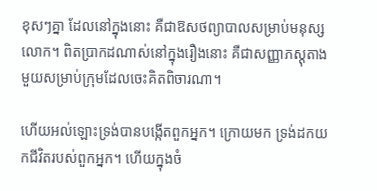ខុសៗគ្នា ដែលនៅក្នុងនោះ គឺជាឱសថព្យាបាលសម្រាប់មនុស្សលោក។ ពិតប្រាកដណាស់នៅក្នុងរឿងនោះ គឺជាសញ្ញាភស្តុតាងមួយសម្រាប់ក្រុមដែលចេះគិតពិចារណា។

ហើយអល់ឡោះទ្រង់បានបង្កើតពួកអ្នក។ ក្រោយមក ទ្រង់ដកយកជីវិតរបស់ពួកអ្នក។ ហើយក្នុងចំ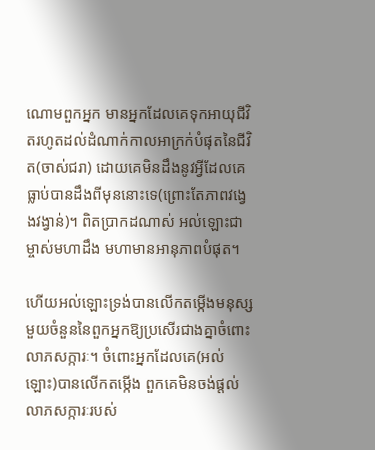ណោមពួកអ្នក មានអ្នកដែលគេទុកអាយុជីវិតរហូតដល់ដំណាក់កាលអាក្រក់បំផុតនៃជីវិត(ចាស់ជរា) ដោយគេមិនដឹងនូវអ្វីដែលគេធ្លាប់បានដឹងពីមុននោះទេ(ព្រោះតែភាពវង្វេងវង្វាន់)។ ពិតប្រាកដណាស់ អល់ឡោះជាម្ចាស់មហាដឹង មហាមានអានុភាពបំផុត។

ហើយអល់ឡោះទ្រង់បានលើកតម្កើងមនុស្សមួយចំនួននៃពួកអ្នកឱ្យប្រសើរជាងគ្នាចំពោះលាភសក្ការៈ។ ចំពោះអ្នកដែលគេ(អល់ឡោះ)បានលើកតម្កើង ពួកគេមិនចង់ផ្តល់លាភសក្ការៈរបស់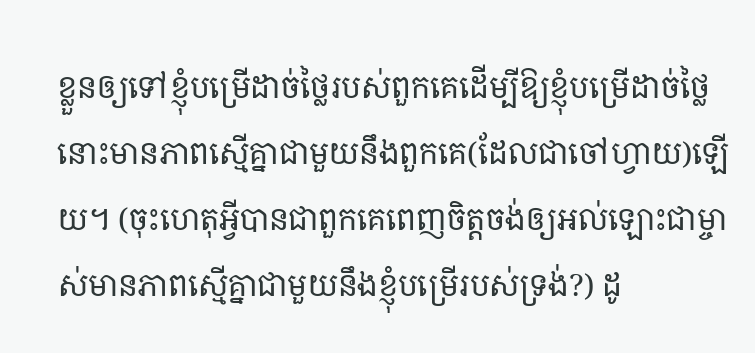ខ្លួនឲ្យទៅខ្ញុំបម្រើដាច់ថ្លៃរបស់ពួកគេដើម្បីឱ្យខ្ញុំបម្រើដាច់ថ្លៃនោះមានភាពស្មើគ្នាជាមួយនឹងពួកគេ(ដែលជាចៅហ្វាយ)ឡើយ។ (ចុះហេតុអ្វីបានជាពួកគេពេញចិត្តចង់ឲ្យអល់ឡោះជាម្ចាស់មានភាពស្មើគ្នាជាមួយនឹងខ្ញុំបម្រើរបស់ទ្រង់?) ដូ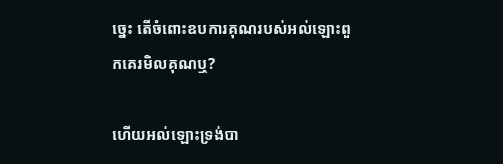ច្នេះ តើចំពោះឧបការគុណរបស់អល់ឡោះពួកគេរមិលគុណឬ?

ហើយអល់ឡោះទ្រង់បា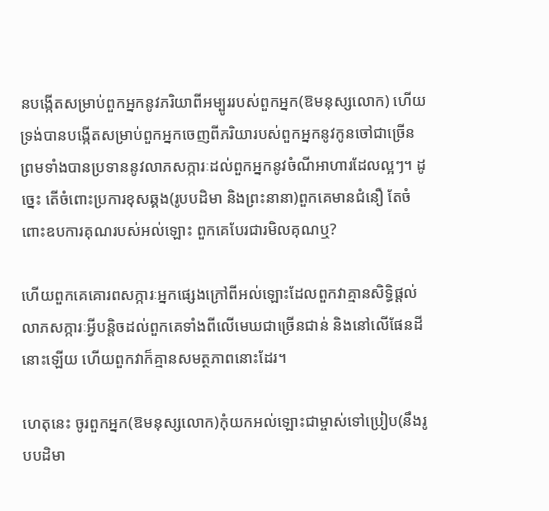នបង្កើតសម្រាប់ពួកអ្នកនូវភរិយាពីអម្បូររបស់ពួកអ្នក(ឱមនុស្សលោក) ហើយទ្រង់បានបង្កើតសម្រាប់ពួកអ្នកចេញពីភរិយារបស់ពួកអ្នកនូវកូនចៅជាច្រើន ព្រមទាំងបានប្រទាននូវលាភសក្ការៈដល់ពួកអ្នកនូវចំណីអាហារដែលល្អៗ។ ដូច្នេះ តើចំពោះប្រការខុសឆ្គង(រូបបដិមា និងព្រះនានា)ពួកគេមានជំនឿ តែចំពោះឧបការគុណរបស់អល់ឡោះ ពួកគេបែរជារមិលគុណឬ?

ហើយពួកគេគោរពសក្ការៈអ្នកផ្សេងក្រៅពីអល់ឡោះដែលពួកវាគ្មានសិទ្ធិផ្តល់លាភសក្ការៈអ្វីបន្តិចដល់ពួកគេទាំងពីលើមេឃជាច្រើនជាន់ និងនៅលើផែនដីនោះឡើយ ហើយពួកវាក៏គ្មានសមត្ថភាពនោះដែរ។

ហេតុនេះ ចូរពួកអ្នក(ឱមនុស្សលោក)កុំយកអល់ឡោះជាម្ចាស់ទៅប្រៀប(នឹងរូបបដិមា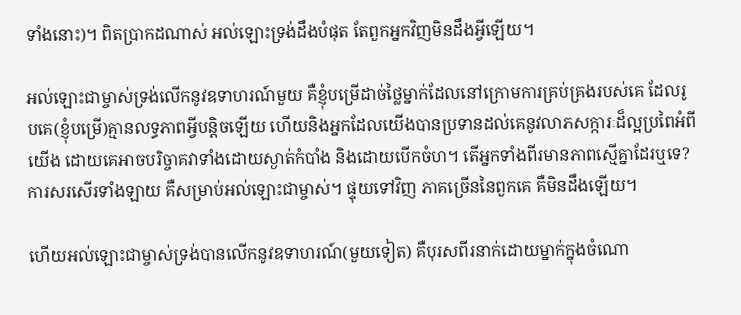ទាំងនោះ)។ ពិតប្រាកដណាស់ អល់ឡោះទ្រង់ដឹងបំផុត តែពួកអ្នកវិញមិនដឹងអ្វីឡើយ។

អល់ឡោះជាម្ចាស់ទ្រង់លើកនូវឧទាហរណ៍មួយ គឺខ្ញុំបម្រើដាច់ថ្លៃម្នាក់ដែលនៅក្រោមការគ្រប់គ្រងរបស់គេ ដែលរូបគេ(ខ្ញុំបម្រើ)គ្មានលទ្ធភាពអ្វីបន្តិចឡើយ ហើយនិងអ្នកដែលយើងបានប្រទានដល់គេនូវលាភសក្ការៈដ៏ល្អប្រពៃអំពីយើង ដោយគេអាចបរិច្ចាគវាទាំងដោយស្ងាត់កំបាំង និងដោយបើកចំហ។ តើអ្នកទាំងពីរមានភាពស្មើគ្នាដែរឬទេ? ការសរសើរទាំងឡាយ គឺសម្រាប់អល់ឡោះជាម្ចាស់។ ផ្ទុយទៅវិញ ភាគច្រើននៃពួកគេ គឺមិនដឹងឡើយ។

ហើយអល់ឡោះជាម្ចាស់ទ្រង់បានលើកនូវឧទាហរណ៍(មួយទៀត) គឺបុរសពីរនាក់ដោយម្នាក់ក្នុងចំណោ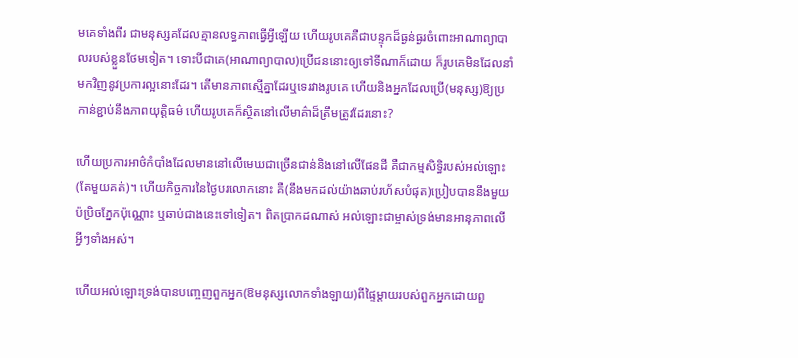មគេទាំងពីរ ជាមនុស្សគដែលគ្មានលទ្ធភាពធ្វើអ្វីឡើយ ហើយរូបគេគឺជាបន្ទុកដ៏ធ្ងន់ធ្ងរចំពោះអាណាព្យាបាលរបស់ខ្លួនថែមទៀត។ ទោះបីជាគេ(អាណាព្យាបាល)ប្រើជននោះឲ្យទៅទីណាក៏ដោយ ក៏រូបគេមិនដែលនាំមកវិញនូវប្រការល្អនោះដែរ។ តើមានភាពស្មើគ្នាដែរឬទេរវាងរូបគេ ហើយនិងអ្នកដែលប្រើ(មនុស្ស)ឱ្យប្រកាន់ខ្ជាប់នឹងភាពយុត្តិធម៌ ហើយរូបគេក៏ស្ថិតនៅលើមាគ៌ាដ៏ត្រឹមត្រូវដែរនោះ?

ហើយប្រការអាថ៌កំបាំងដែលមាននៅលើមេឃជាច្រើនជាន់និងនៅលើផែនដី គឺជាកម្មសិទ្ធិរបស់អល់ឡោះ(តែមួយគត់)។ ហើយកិច្ចការនៃថ្ងៃបរលោកនោះ គឺ(នឹងមកដល់យ៉ាងឆាប់រហ័សបំផុត)ប្រៀបបាននឹងមួយប៉ប្រិចភ្នែកប៉ុណ្ណោះ ឬឆាប់ជាងនេះទៅទៀត។ ពិតប្រាកដណាស់ អល់ឡោះជាម្ចាស់ទ្រង់មានអានុភាពលើអ្វីៗទាំងអស់។

ហើយអល់ឡោះទ្រង់បានបញ្ចេញពួកអ្នក(ឱមនុស្សលោកទាំងឡាយ)ពីផ្ទៃម្តាយរបស់ពួកអ្នកដោយពួ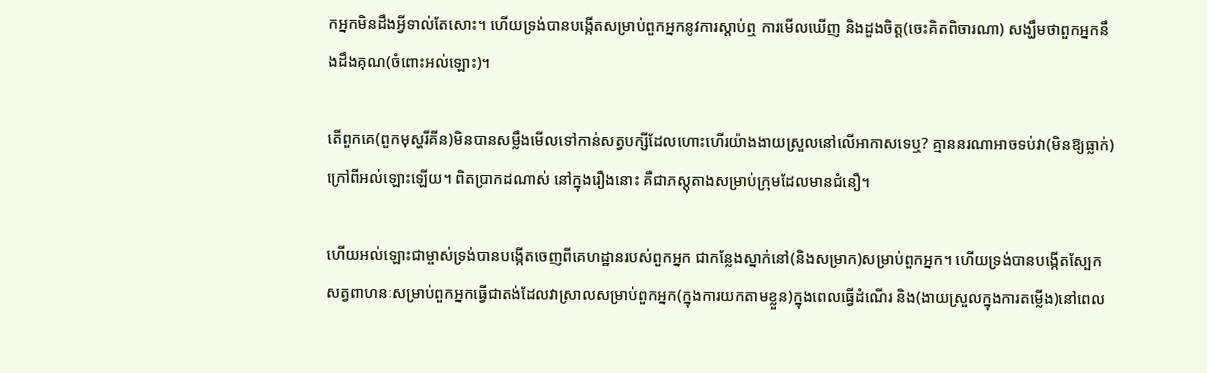កអ្នកមិនដឹងអ្វីទាល់តែសោះ។ ហើយទ្រង់បានបង្កើតសម្រាប់ពួកអ្នកនូវការស្តាប់ឮ ការមើលឃើញ និងដួងចិត្ត(ចេះគិតពិចារណា) សង្ឃឹមថាពួកអ្នកនឹងដឹងគុណ(ចំពោះអល់ឡោះ)។

តើពួកគេ(ពួកមុស្ហរីគីន)មិនបានសម្លឹងមើលទៅកាន់សត្វបក្សីដែលហោះហើរយ៉ាងងាយស្រួលនៅលើអាកាសទេឬ? គ្មាននរណាអាចទប់វា(មិនឱ្យធ្លាក់) ក្រៅពីអល់ឡោះឡើយ។ ពិតប្រាកដណាស់ នៅក្នុងរឿងនោះ គឺជាភស្តុតាងសម្រាប់ក្រុមដែលមានជំនឿ។

ហើយអល់ឡោះជាម្ចាស់ទ្រង់បានបង្កើតចេញពីគេហដ្ឋានរបស់ពួកអ្នក ជាកន្លែងស្នាក់នៅ(និងសម្រាក)សម្រាប់ពួកអ្នក។ ហើយទ្រង់បានបង្កើតស្បែកសត្វពាហនៈសម្រាប់ពួកអ្នកធ្វើជាតង់ដែលវាស្រាលសម្រាប់ពួកអ្នក(ក្នុងការយកតាមខ្លួន)ក្នុងពេលធ្វើដំណើរ និង(ងាយស្រួលក្នុងការតម្លើង)នៅពេល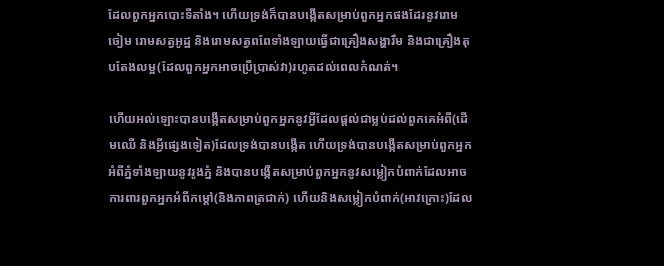ដែលពួកអ្នកបោះទីតាំង។ ហើយទ្រង់ក៏បានបង្កើតសម្រាប់ពួកអ្នកផងដែរនូវរោមចៀម រោមសត្វអូដ្ឋ និងរោមសត្វពពែទាំងឡាយធ្វើជាគ្រឿងសង្ហារឹម និងជាគ្រឿងតុបតែងលម្អ(ដែលពួកអ្នកអាចប្រើប្រាស់វា)រហូតដល់ពេលកំណត់។

ហើយអល់ឡោះបានបង្កើតសម្រាប់ពួកអ្នកនូវអ្វីដែលផ្តល់ជាម្លប់ដល់ពួកគេអំពី(ដើមឈើ និងអ្វីផ្សេងទៀត)ដែលទ្រង់បានបង្កើត ហើយទ្រង់បានបង្កើតសម្រាប់ពួកអ្នកអំពីភ្នំទាំងឡាយនូវរូងភ្នំ និងបានបង្កើតសម្រាប់ពួកអ្នកនូវសម្លៀកបំពាក់ដែលអាចការពារពួកអ្នកអំពីកម្តៅ(និងភាពត្រជាក់) ហើយនិងសម្លៀកបំពាក់(អាវក្រោះ)ដែល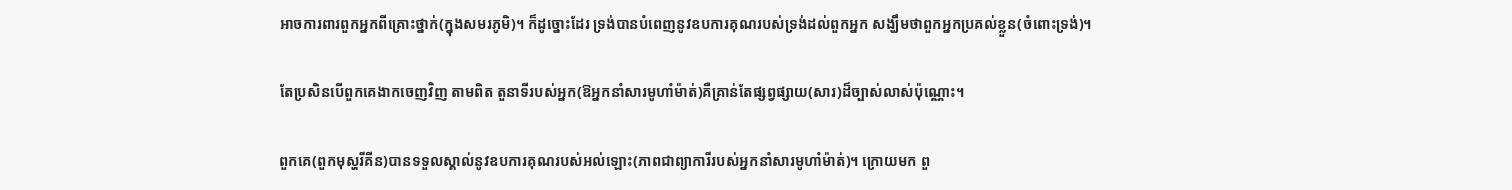អាចការពារពួកអ្នកពីគ្រោះថ្នាក់(ក្នុងសមរភូមិ)។ ក៏ដូច្នោះដែរ ទ្រង់បានបំពេញនូវឧបការគុណរបស់ទ្រង់ដល់ពួកអ្នក សង្ឃឹមថាពួកអ្នកប្រគល់ខ្លួន(ចំពោះទ្រង់)។

តែប្រសិនបើពួកគេងាកចេញវិញ តាមពិត តួនាទីរបស់អ្នក(ឱអ្នកនាំសារមូហាំម៉ាត់)គឺគ្រាន់តែផ្សព្វផ្សាយ(សារ)ដ៏ច្បាស់លាស់ប៉ុណ្ណោះ។

ពួកគេ(ពួកមុស្ហរីគីន)បានទទួលស្គាល់នូវឧបការគុណរបស់អល់ឡោះ(ភាពជាព្យាការីរបស់អ្នកនាំសារមូហាំម៉ាត់)។ ក្រោយមក ពួ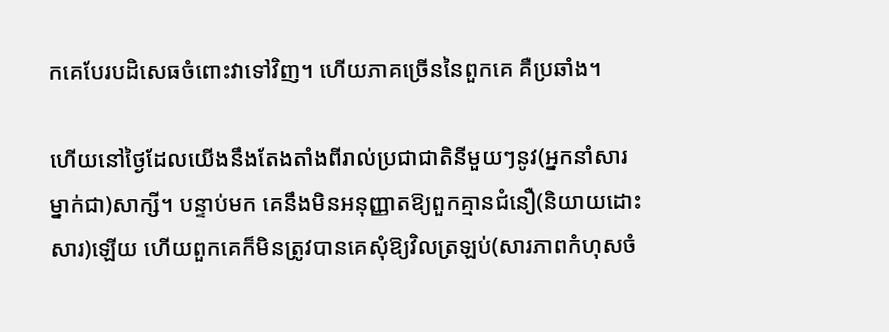កគេបែរបដិសេធចំពោះវាទៅវិញ។ ហើយភាគច្រើននៃពួកគេ គឺប្រឆាំង។

ហើយនៅថ្ងៃដែលយើងនឹងតែងតាំងពីរាល់ប្រជាជាតិនីមួយៗនូវ(អ្នកនាំសារម្នាក់ជា)សាក្សី។ បន្ទាប់មក គេនឹងមិនអនុញ្ញាតឱ្យពួកគ្មានជំនឿ(និយាយដោះសារ)ឡើយ ហើយពួកគេក៏មិនត្រូវបានគេសុំឱ្យវិលត្រឡប់(សារភាពកំហុសចំ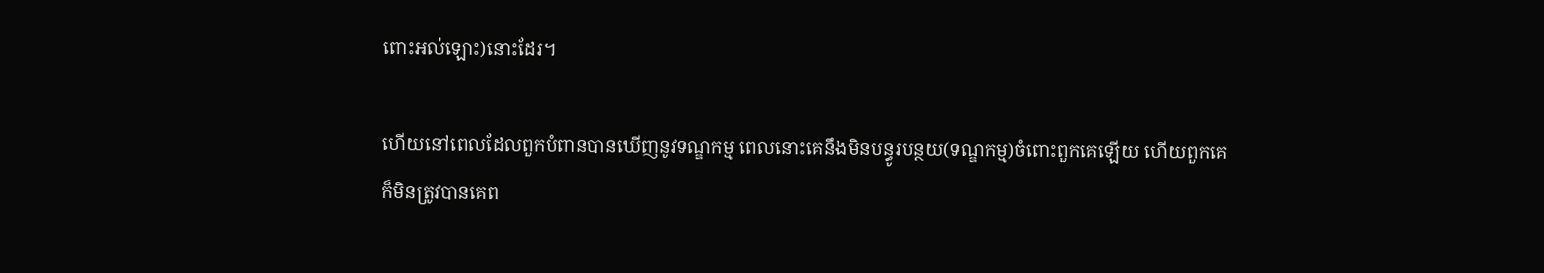ពោះអល់ឡោះ)នោះដែរ។

ហើយនៅពេលដែលពួកបំពានបានឃើញនូវទណ្ឌកម្ម ពេលនោះគេនឹងមិនបន្ធូរបន្ថយ(ទណ្ឌកម្ម)ចំពោះពួកគេឡើយ ហើយពួកគេក៏មិនត្រូវបានគេព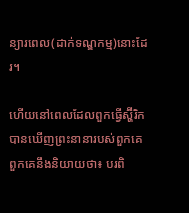ន្យារពេល(ដាក់ទណ្ឌកម្ម)នោះដែរ។

ហើយនៅពេលដែលពួកធ្វើស្ហ៊ីរិកបានឃើញព្រះនានារបស់ពួកគេ ពួកគេនឹងនិយាយថា៖ បរពិ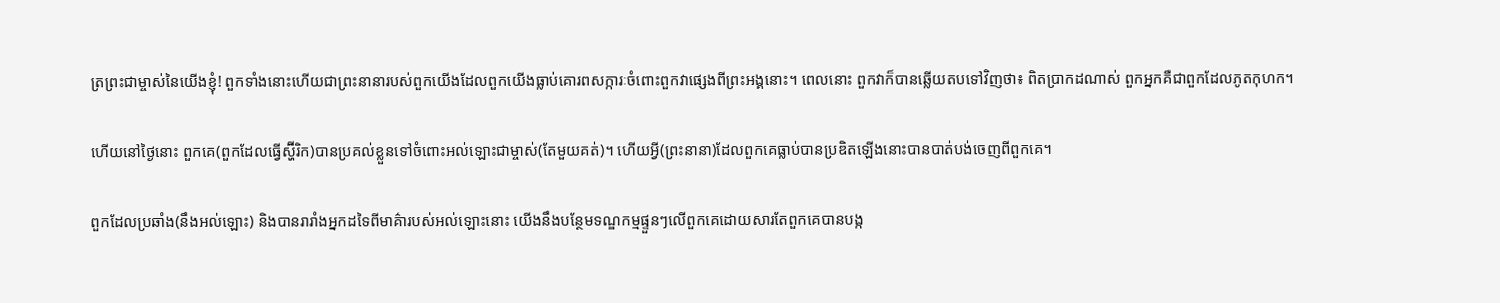ត្រព្រះជាម្ចាស់នៃយើងខ្ញុំ! ពួកទាំងនោះហើយជាព្រះនានារបស់ពួកយើងដែលពួកយើងធ្លាប់គោរពសក្ការៈចំពោះពួកវាផ្សេងពីព្រះអង្គនោះ។ ពេលនោះ ពួកវាក៏បានឆ្លើយតបទៅវិញថា៖ ពិតប្រាកដណាស់ ពួកអ្នកគឺជាពួកដែលភូតកុហក។

ហើយនៅថ្ងៃនោះ ពួកគេ(ពួកដែលធ្វើស្ហ៊ីរិក)បានប្រគល់ខ្លួនទៅចំពោះអល់ឡោះជាម្ចាស់(តែមួយគត់)។ ហើយអ្វី(ព្រះនានា)ដែលពួកគេធ្លាប់បានប្រឌិតឡើងនោះបានបាត់បង់ចេញពីពួកគេ។

ពួកដែលប្រឆាំង(នឹងអល់ឡោះ) និងបានរារាំងអ្នកដទៃពីមាគ៌ារបស់អល់ឡោះនោះ យើងនឹងបន្ថែមទណ្ឌកម្មផ្ទួនៗលើពួកគេដោយសារតែពួកគេបានបង្ក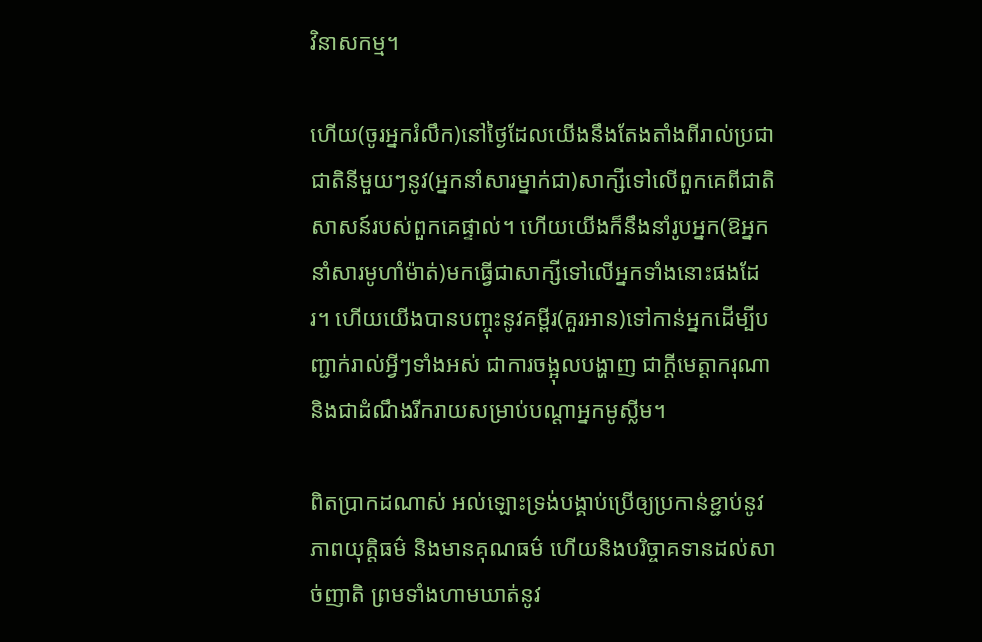វិនាសកម្ម។

ហើយ(ចូរអ្នករំលឹក)នៅថ្ងៃដែលយើងនឹងតែងតាំងពីរាល់ប្រជាជាតិនីមួយៗនូវ(អ្នកនាំសារម្នាក់ជា)សាក្សីទៅលើពួកគេពីជាតិសាសន៍របស់ពួកគេផ្ទាល់។ ហើយយើងក៏នឹងនាំរូបអ្នក(ឱអ្នកនាំសារមូហាំម៉ាត់)មកធ្វើជាសាក្សីទៅលើអ្នកទាំងនោះផងដែរ។ ហើយយើងបានបញ្ចុះនូវគម្ពីរ(គួរអាន)ទៅកាន់អ្នកដើម្បីបញ្ជាក់រាល់អ្វីៗទាំងអស់ ជាការចង្អុលបង្ហាញ ជាក្តីមេត្តាករុណា និងជាដំណឹងរីករាយសម្រាប់បណ្តាអ្នកមូស្លីម។

ពិតប្រាកដណាស់ អល់ឡោះទ្រង់បង្គាប់ប្រើឲ្យប្រកាន់ខ្ជាប់នូវភាពយុត្តិធម៌ និងមានគុណធម៌ ហើយនិងបរិច្ចាគទានដល់សាច់ញាតិ ព្រមទាំងហាមឃាត់នូវ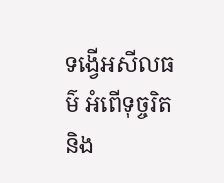ទង្វើអសីលធម៌ អំពើទុច្ចរិត និង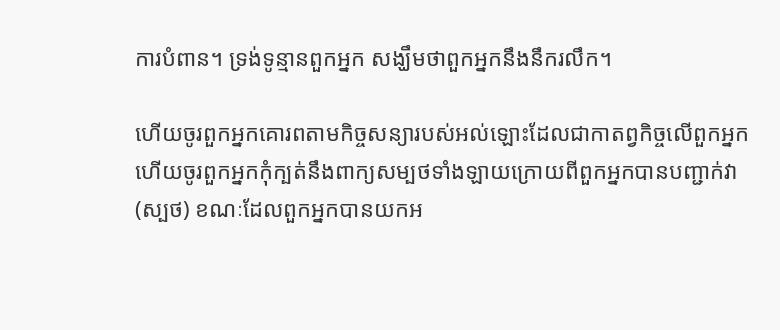ការបំពាន។ ទ្រង់ទូន្មានពួកអ្នក សង្ឃឹមថាពួកអ្នកនឹងនឹករលឹក។

ហើយចូរពួកអ្នកគោរពតាមកិច្ចសន្យារបស់អល់ឡោះដែលជាកាតព្វកិច្ចលើពួកអ្នក ហើយចូរពួកអ្នកកុំក្បត់នឹងពាក្យសម្បថទាំងឡាយក្រោយពីពួកអ្នកបានបញ្ជាក់វា(ស្បថ) ខណៈដែលពួកអ្នកបានយកអ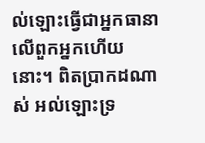ល់ឡោះធ្វើជាអ្នកធានាលើពួកអ្នកហើយនោះ។ ពិតប្រាកដណាស់ អល់ឡោះទ្រ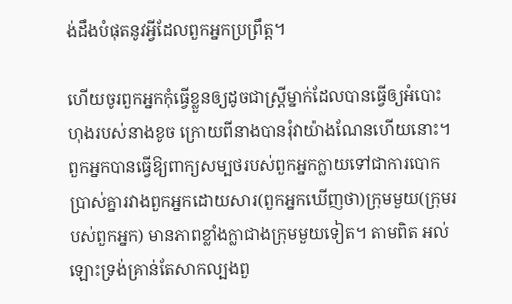ង់ដឹងបំផុតនូវអ្វីដែលពួកអ្នកប្រព្រឹត្ត។

ហើយចូរពួកអ្នកកុំធ្វើខ្លួនឲ្យដូចជាស្ត្រីម្នាក់ដែលបានធ្វើឲ្យអំបោះហុងរបស់នាងខូច ក្រោយពីនាងបានរុំវាយ៉ាងណែនហើយនោះ។ ពួកអ្នកបានធ្វើឱ្យពាក្យសម្បថរបស់ពួកអ្នកក្លាយទៅជាការបោកប្រាស់គ្នារវាងពួកអ្នកដោយសារ(ពួកអ្នកឃើញថា)ក្រុមមួយ(ក្រុមរបស់ពួកអ្នក) មានភាពខ្លាំងក្លាជាងក្រុមមួយទៀត។ តាមពិត អល់ឡោះទ្រង់គ្រាន់តែសាកល្បងពួ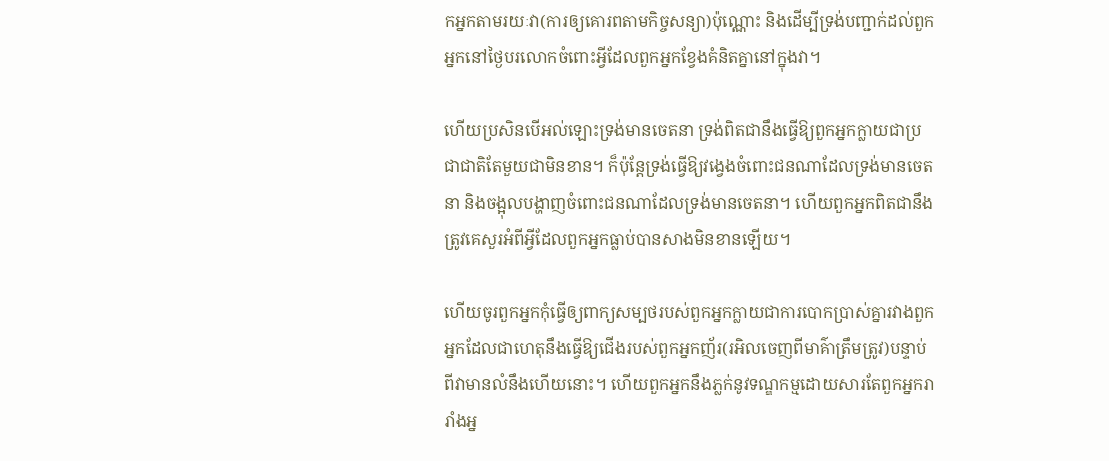កអ្នកតាមរយៈវា(ការឲ្យគោរពតាមកិច្ចសន្យា)ប៉ុណ្ណោះ និងដើម្បីទ្រង់បញ្ជាក់ដល់ពួកអ្នកនៅថ្ងៃបរលោកចំពោះអ្វីដែលពួកអ្នកខ្វែងគំនិតគ្នានៅក្នុងវា។

ហើយប្រសិនបើអល់ឡោះទ្រង់មានចេតនា ទ្រង់ពិតជានឹងធ្វើឱ្យពួកអ្នកក្លាយជាប្រជាជាតិតែមួយជាមិនខាន។ ក៏ប៉ុន្តែទ្រង់ធ្វើឱ្យវង្វេងចំពោះជនណាដែលទ្រង់មានចេតនា និងចង្អុលបង្ហាញចំពោះជនណាដែលទ្រង់មានចេតនា។ ហើយពួកអ្នកពិតជានឹងត្រូវគេសួរអំពីអ្វីដែលពួកអ្នកធ្លាប់បានសាងមិនខានឡើយ។

ហើយចូរពួកអ្នកកុំធ្វើឲ្យពាក្យសម្បថរបស់ពួកអ្នកក្លាយជាការបោកប្រាស់គ្នារវាងពួកអ្នកដែលជាហេតុនឹងធ្វើឱ្យជើងរបស់ពួកអ្នកញ័រ(រអិលចេញពីមាគ៌ាត្រឹមត្រូវ)បន្ទាប់ពីវាមានលំនឹងហើយនោះ។ ហើយពួកអ្នកនឹងភ្លក់នូវទណ្ឌកម្មដោយសារតែពួកអ្នករារាំងអ្ន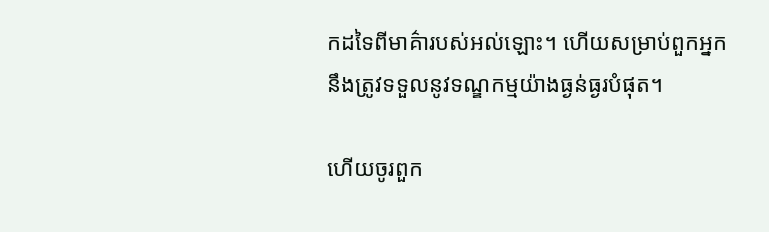កដទៃពីមាគ៌ារបស់អល់ឡោះ។ ហើយសម្រាប់ពួកអ្នកនឹងត្រូវទទួលនូវទណ្ឌកម្មយ៉ាងធ្ងន់ធ្ងរបំផុត។

ហើយចូរពួក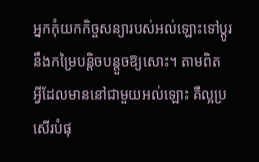អ្នកកុំយកកិច្ចសន្យារបស់អល់ឡោះទៅប្តូរនឹងកម្រៃបន្តិចបន្តួចឱ្យសោះ។ តាមពិត អ្វីដែលមាននៅជាមួយអល់ឡោះ គឺល្អប្រសើរបំផុ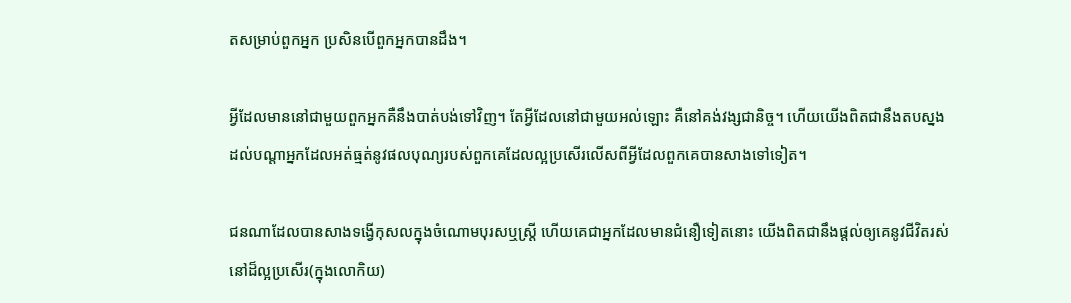តសម្រាប់ពួកអ្នក ប្រសិនបើពួកអ្នកបានដឹង។

អ្វីដែលមាននៅជាមួយពួកអ្នកគឺនឹងបាត់បង់ទៅវិញ។ តែអ្វីដែលនៅជាមួយអល់ឡោះ គឺនៅគង់វង្សជានិច្ច។ ហើយយើងពិតជានឹងតបស្នងដល់បណ្តាអ្នកដែលអត់ធ្មត់នូវផលបុណ្យរបស់ពួកគេដែលល្អប្រសើរលើសពីអ្វីដែលពួកគេបានសាងទៅទៀត។

ជនណាដែលបានសាងទង្វើកុសលក្នុងចំណោមបុរសឬស្ត្រី ហើយគេជាអ្នកដែលមានជំនឿទៀតនោះ យើងពិតជានឹងផ្តល់ឲ្យគេនូវជីវិតរស់នៅដ៏ល្អប្រសើរ(ក្នុងលោកិយ)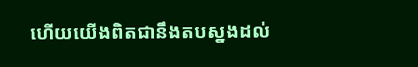ហើយយើងពិតជានឹងតបស្នងដល់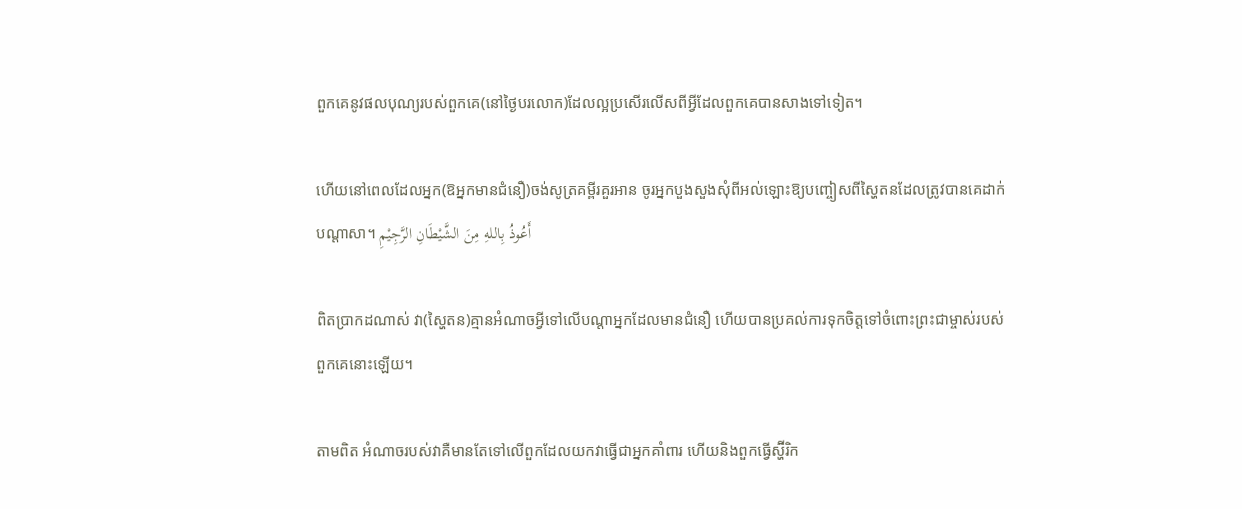ពួកគេនូវផលបុណ្យរបស់ពួកគេ(នៅថ្ងៃបរលោក)ដែលល្អប្រសើរលើសពីអ្វីដែលពួកគេបានសាងទៅទៀត។

ហើយនៅពេលដែលអ្នក(ឱអ្នកមានជំនឿ)ចង់សូត្រគម្ពីរគួរអាន ចូរអ្នកបួងសួងសុំពីអល់ឡោះឱ្យបញ្ចៀសពីស្ហៃតនដែលត្រូវបានគេដាក់បណ្តាសា។ أَعُوذُ بِاللهِ مِنَ الشَّيْطَانِ الرَّجِيْمِ

ពិតប្រាកដណាស់ វា(ស្ហៃតន)គ្មានអំណាចអ្វីទៅលើបណ្តាអ្នកដែលមានជំនឿ ហើយបានប្រគល់ការទុកចិត្តទៅចំពោះព្រះជាម្ចាស់របស់ពួកគេនោះឡើយ។

តាមពិត អំណាចរបស់វាគឺមានតែទៅលើពួកដែលយកវាធ្វើជាអ្នកគាំពារ ហើយនិងពួកធ្វើស្ហ៊ីរិក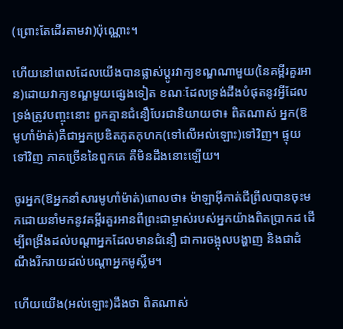(ព្រោះតែដើរតាមវា)ប៉ុណ្ណោះ។

ហើយនៅពេលដែលយើងបានផ្លាស់ប្តូរវាក្យខណ្ឌណាមួយ(នៃគម្ពីរគួរអាន)ដោយវាក្យខណ្ឌមួយផ្សេងទៀត ខណៈដែលទ្រង់ដឹងបំផុតនូវអ្វីដែលទ្រង់ត្រូវបញ្ចុះនោះ ពួកគ្មានជំនឿបែរជានិយាយថា៖ ពិតណាស់ អ្នក(ឱមូហាំម៉ាត់)គឺជាអ្នកប្រឌិតភូតកុហក(ទៅលើអល់ឡោះ)ទៅវិញ។ ផ្ទុយទៅវិញ ភាគច្រើននៃពួកគេ គឺមិនដឹងនោះឡើយ។

ចូរអ្នក(ឱអ្នកនាំសារមូហាំម៉ាត់)ពោលថា៖ ម៉ាឡាអ៊ីកាត់ជីព្រីលបានចុះមកដោយនាំមកនូវគម្ពីរគួរអានពីព្រះជាម្ចាស់របស់អ្នកយ៉ាងពិតប្រាកដ ដើម្បីពង្រឹងដល់បណ្តាអ្នកដែលមានជំនឿ ជាការចង្អុលបង្ហាញ និងជាដំណឹងរីករាយដល់បណ្តាអ្នកមូស្លីម។

ហើយយើង(អល់ឡោះ)ដឹងថា ពិតណាស់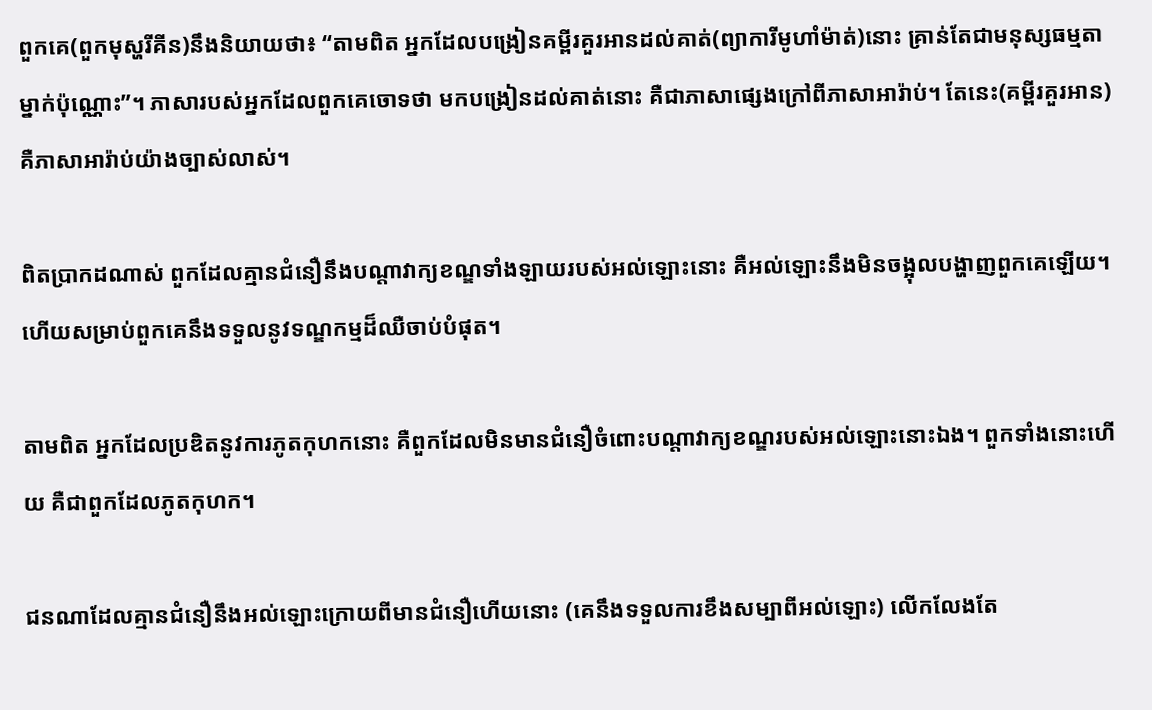ពួកគេ(ពួកមុស្ហរីគីន)នឹងនិយាយថា៖ “តាមពិត អ្នកដែលបង្រៀនគម្ពីរគួរអានដល់គាត់(ព្យាការីមូហាំម៉ាត់)នោះ គ្រាន់តែជាមនុស្សធម្មតាម្នាក់ប៉ុណ្ណោះ”។ ភាសារបស់អ្នកដែលពួកគេចោទថា មកបង្រៀនដល់គាត់នោះ គឺជាភាសាផ្សេងក្រៅពីភាសាអារ៉ាប់។ តែនេះ(គម្ពីរគួរអាន) គឺភាសាអារ៉ាប់យ៉ាងច្បាស់លាស់។

ពិតប្រាកដណាស់ ពួកដែលគ្មានជំនឿនឹងបណ្តាវាក្យខណ្ឌទាំងឡាយរបស់អល់ឡោះនោះ គឺអល់ឡោះនឹងមិនចង្អុលបង្ហាញពួកគេឡើយ។ ហើយសម្រាប់ពួកគេនឹងទទួលនូវទណ្ឌកម្មដ៏ឈឺចាប់បំផុត។

តាមពិត អ្នកដែលប្រឌិតនូវការភូតកុហកនោះ គឺពួកដែលមិនមានជំនឿចំពោះបណ្តាវាក្យខណ្ឌរបស់អល់ឡោះនោះឯង។ ពួកទាំងនោះហើយ គឺជាពួកដែលភូតកុហក។

ជនណាដែលគ្មានជំនឿនឹងអល់ឡោះក្រោយពីមានជំនឿហើយនោះ (គេនឹងទទួលការខឹងសម្បាពីអល់ឡោះ) លើកលែងតែ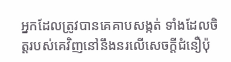អ្នកដែលត្រូវបានគេគាបសង្កត់ ទាំងដែលចិត្តរបស់គេវិញនៅនឹងនរលើសេចក្តីជំនឿប៉ុ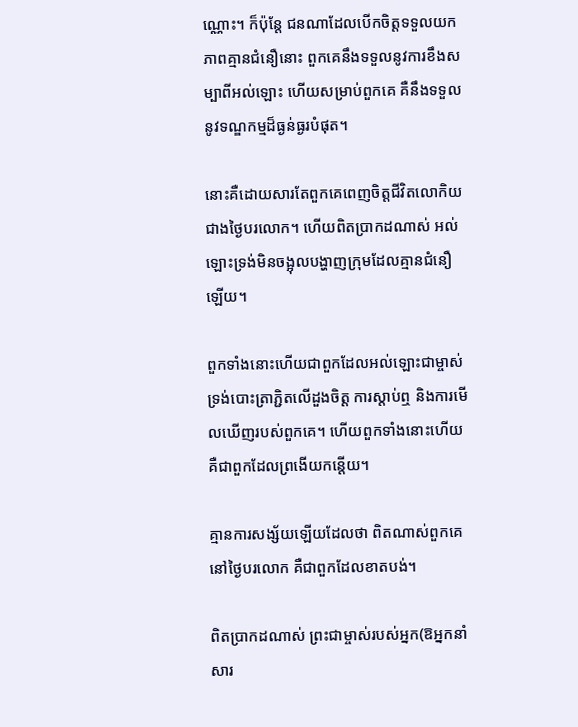ណ្ណោះ។ ក៏ប៉ុន្តែ ជនណាដែលបើកចិត្តទទួលយកភាពគ្មានជំនឿនោះ ពួកគេនឹងទទួលនូវការខឹងសម្បាពីអល់ឡោះ ហើយសម្រាប់ពួកគេ គឺនឹងទទួលនូវទណ្ឌកម្មដ៏ធ្ងន់ធ្ងរបំផុត។

នោះគឺដោយសារតែពួកគេពេញចិត្តជីវិតលោកិយជាងថ្ងៃបរលោក។ ហើយពិតប្រាកដណាស់ អល់ឡោះទ្រង់មិនចង្អុលបង្ហាញក្រុមដែលគ្មានជំនឿឡើយ។

ពួកទាំងនោះហើយជាពួកដែលអល់ឡោះជាម្ចាស់ទ្រង់បោះត្រាភ្ជិតលើដួងចិត្ត ការស្តាប់ឮ និងការមើលឃើញរបស់ពួកគេ។ ហើយពួកទាំងនោះហើយ គឺជាពួកដែលព្រងើយកន្តើយ។

គ្មានការសង្ស័យឡើយដែលថា ពិតណាស់ពួកគេនៅថ្ងៃបរលោក គឺជាពួកដែលខាតបង់។

ពិតប្រាកដណាស់ ព្រះជាម្ចាស់របស់អ្នក(ឱអ្នកនាំសារ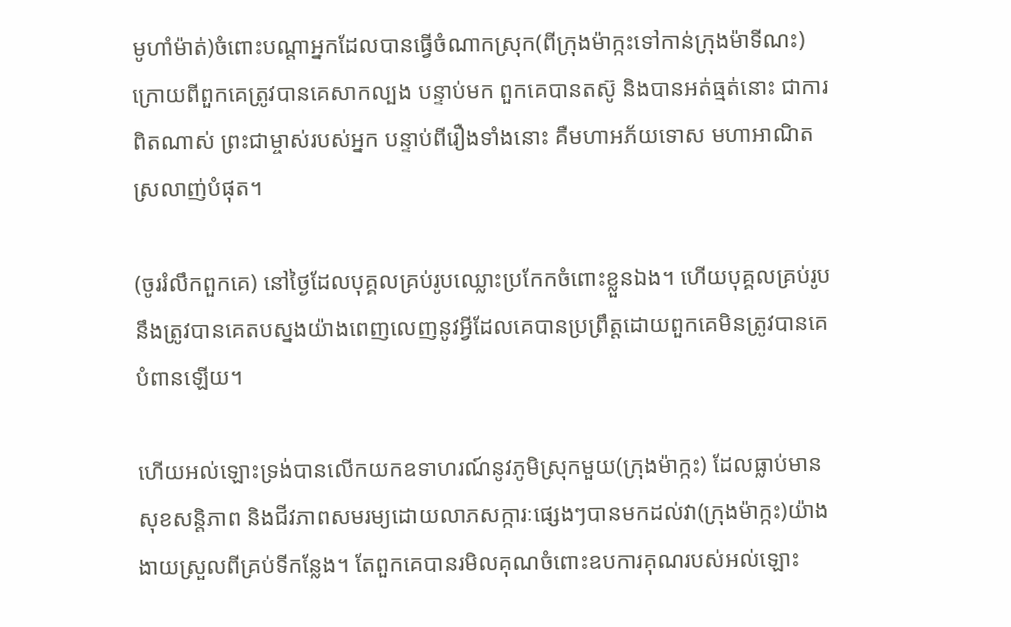មូហាំម៉ាត់)ចំពោះបណ្តាអ្នកដែលបានធ្វើចំណាកស្រុក(ពីក្រុងម៉ាក្កះទៅកាន់ក្រុងម៉ាទីណះ) ក្រោយពីពួកគេត្រូវបានគេសាកល្បង បន្ទាប់មក ពួកគេបានតស៊ូ និងបានអត់ធ្មត់នោះ ជាការពិតណាស់ ព្រះជាម្ចាស់របស់អ្នក បន្ទាប់ពីរឿងទាំងនោះ គឺមហាអភ័យទោស មហាអាណិតស្រលាញ់បំផុត។

(ចូររំលឹកពួកគេ) នៅថ្ងៃដែលបុគ្គលគ្រប់រូបឈ្លោះប្រកែកចំពោះខ្លួនឯង។ ហើយបុគ្គលគ្រប់រូបនឹងត្រូវបានគេតបស្នងយ៉ាងពេញលេញនូវអ្វីដែលគេបានប្រព្រឹត្តដោយពួកគេមិនត្រូវបានគេបំពានឡើយ។

ហើយអល់ឡោះទ្រង់បានលើកយកឧទាហរណ៍នូវភូមិស្រុកមួយ(ក្រុងម៉ាក្កះ) ដែលធ្លាប់មានសុខសន្តិភាព និងជីវភាពសមរម្យដោយលាភសក្ការៈផ្សេងៗបានមកដល់វា(ក្រុងម៉ាក្កះ)យ៉ាងងាយស្រួលពីគ្រប់ទីកន្លែង។ តែពួកគេបានរមិលគុណចំពោះឧបការគុណរបស់អល់ឡោះ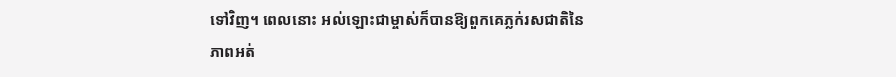ទៅវិញ។ ពេលនោះ អល់ឡោះជាម្ចាស់ក៏បានឱ្យពួកគេភ្លក់រសជាតិនៃភាពអត់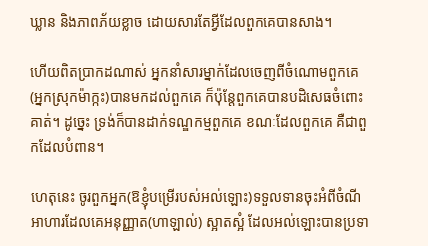ឃ្លាន និងភាពភ័យខ្លាច ដោយសារតែអ្វីដែលពួកគេបានសាង។

ហើយពិតប្រាកដណាស់ អ្នកនាំសារម្នាក់ដែលចេញពីចំណោមពួកគេ(អ្នកស្រុកម៉ាក្កះ)បានមកដល់ពួកគេ ក៏ប៉ុន្តែពួកគេបានបដិសេធចំពោះគាត់។ ដូច្នេះ ទ្រង់ក៏បានដាក់ទណ្ឌកម្មពួកគេ ខណៈដែលពួកគេ គឺជាពួកដែលបំពាន។

ហេតុនេះ ចូរពួកអ្នក(ឱខ្ញុំបម្រើរបស់អល់ឡោះ)ទទួលទានចុះអំពីចំណីអាហារដែលគេអនុញ្ញាត(ហាឡាល់) ស្អាតស្អំ ដែលអល់ឡោះបានប្រទា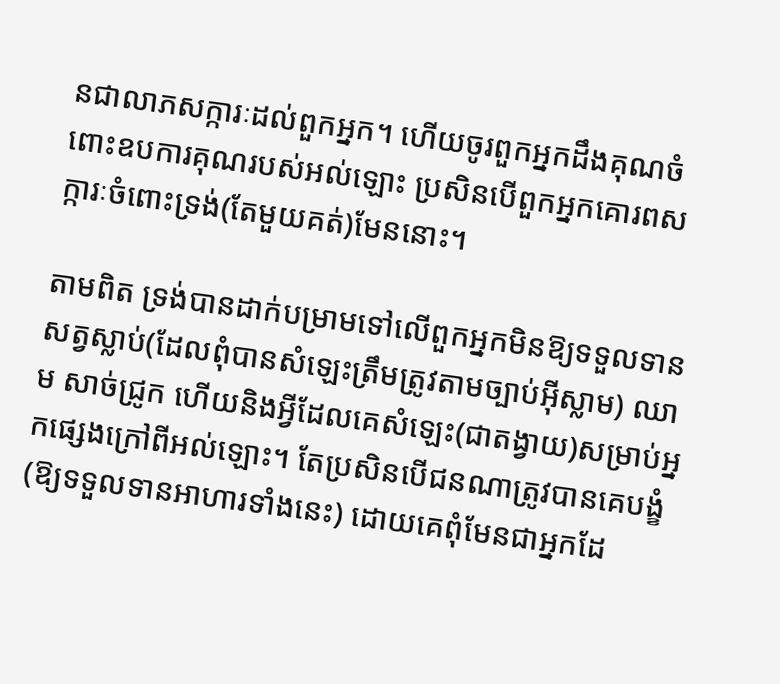នជាលាភសក្ការៈដល់ពួកអ្នក។ ហើយចូរពួកអ្នកដឹងគុណចំពោះឧបការគុណរបស់អល់ឡោះ ប្រសិនបើពួកអ្នកគោរពសក្ការៈចំពោះទ្រង់(តែមួយគត់)មែននោះ។

តាមពិត ទ្រង់បានដាក់បម្រាមទៅលើពួកអ្នកមិនឱ្យទទួលទានសត្វស្លាប់(ដែលពុំបានសំឡេះត្រឹមត្រូវតាមច្បាប់អ៊ីស្លាម) ឈាម សាច់ជ្រូក ហើយនិងអ្វីដែលគេសំឡេះ(ជាតង្វាយ)សម្រាប់អ្នកផ្សេងក្រៅពីអល់ឡោះ។ តែប្រសិនបើជនណាត្រូវបានគេបង្ខំ(ឱ្យទទួលទានអាហារទាំងនេះ) ដោយគេពុំមែនជាអ្នកដែ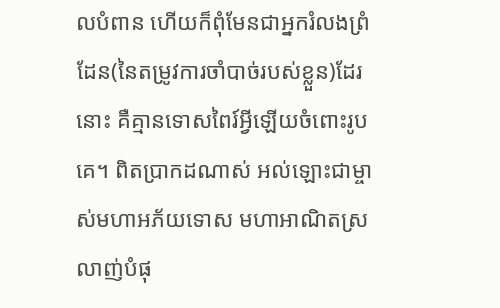លបំពាន ហើយក៏ពុំមែនជាអ្នករំលងព្រំដែន(នៃតម្រូវការចាំបាច់របស់ខ្លួន)ដែរនោះ គឺគ្មានទោសពៃរ៍អ្វីឡើយចំពោះរូបគេ។ ពិតប្រាកដណាស់ អល់ឡោះជាម្ចាស់មហាអភ័យទោស មហាអាណិតស្រលាញ់បំផុ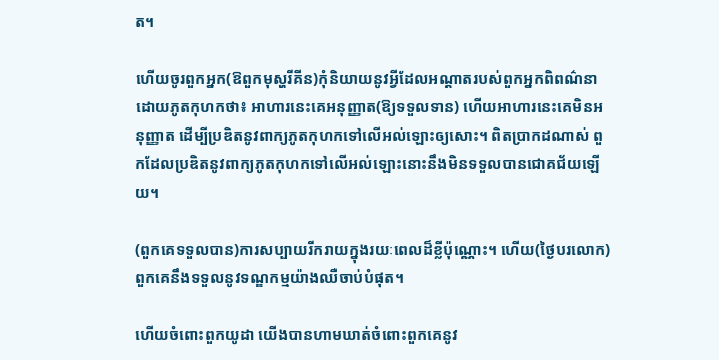ត។

ហើយចូរពួកអ្នក(ឱពួកមុស្ហរីគីន)កុំនិយាយនូវអ្វីដែលអណ្តាតរបស់ពួកអ្នកពិពណ៌នាដោយភូតកុហកថា៖ អាហារនេះគេអនុញ្ញាត(ឱ្យទទួលទាន) ហើយអាហារនេះគេមិនអនុញ្ញាត ដើម្បីប្រឌិតនូវពាក្យភូតកុហកទៅលើអល់ឡោះឲ្យសោះ។ ពិតប្រាកដណាស់ ពួកដែលប្រឌិតនូវពាក្យភូតកុហកទៅលើអល់ឡោះនោះនឹងមិនទទួលបានជោគជ័យឡើយ។

(ពួកគេទទួលបាន)ការសប្បាយរីករាយក្នុងរយៈពេលដ៏ខ្លីប៉ុណ្ណោះ។ ហើយ(ថ្ងៃបរលោក) ពួកគេនឹងទទួលនូវទណ្ឌកម្មយ៉ាងឈឺចាប់បំផុត។

ហើយចំពោះពួកយូដា យើងបានហាមឃាត់ចំពោះពួកគេនូវ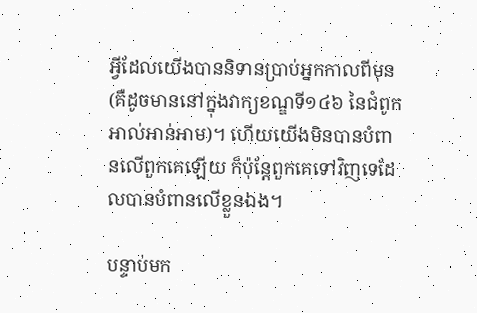អ្វីដែលយើងបាននិទានប្រាប់អ្នកកាលពីមុន(គឺដូចមាននៅក្នុងវាក្យខណ្ឌទី១៤៦ នៃជំពូកអាល់អាន់អាម)។ ហើយយើងមិនបានបំពានលើពួកគេឡើយ ក៏ប៉ុន្តែពួកគេទៅវិញទេដែលបានបំពានលើខ្លួនឯង។

បន្ទាប់មក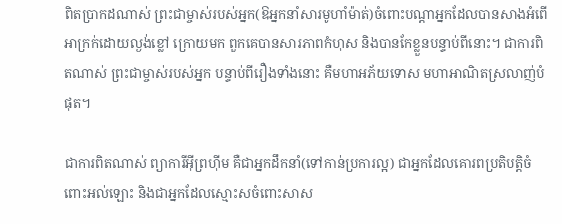ពិតប្រាកដណាស់ ព្រះជាម្ចាស់របស់អ្នក(ឱអ្នកនាំសារមូហាំម៉ាត់)ចំពោះបណ្តាអ្នកដែលបានសាងអំពើអាក្រក់ដោយល្ងង់ខ្លៅ ក្រោយមក ពួកគេបានសារភាពកំហុស និងបានកែខ្លួនបន្ទាប់ពីនោះ។ ជាការពិតណាស់ ព្រះជាម្ចាស់របស់អ្នក បន្ទាប់ពីរឿងទាំងនោះ គឺមហាអភ័យទោស មហាអាណិតស្រលាញ់បំផុត។

ជាការពិតណាស់ ព្យាការីអ៊ីព្រហ៊ីម គឺជាអ្នកដឹកនាំ(ទៅកាន់ប្រការល្អ) ជាអ្នកដែលគោរពប្រតិបត្តិចំពោះអល់ឡោះ និងជាអ្នកដែលស្មោះសចំពោះសាស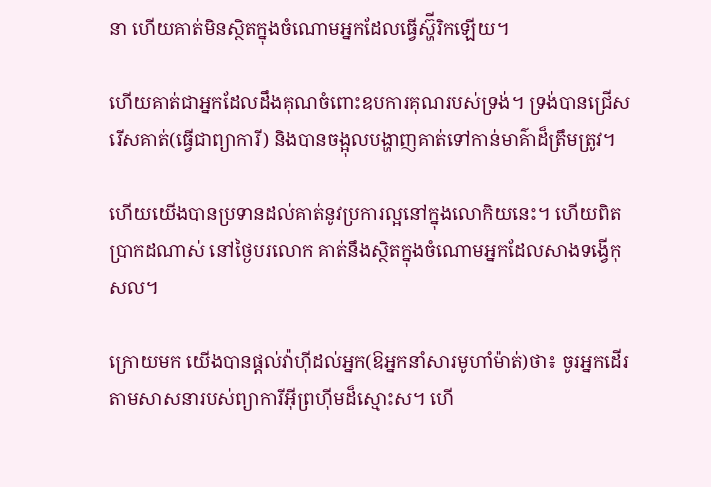នា ហើយគាត់មិនស្ថិតក្នុងចំណោមអ្នកដែលធ្វើស្ហ៊ីរិកឡើយ។

ហើយគាត់ជាអ្នកដែលដឹងគុណចំពោះឧបការគុណរបស់ទ្រង់។ ទ្រង់បានជ្រើសរើសគាត់(ធ្វើជាព្យាការី) និងបានចង្អុលបង្ហាញគាត់ទៅកាន់មាគ៌ាដ៏ត្រឹមត្រូវ។

ហើយយើងបានប្រទានដល់គាត់នូវប្រការល្អនៅក្នុងលោកិយនេះ។ ហើយពិតប្រាកដណាស់ នៅថ្ងៃបរលោក គាត់នឹងស្ថិតក្នុងចំណោមអ្នកដែលសាងទង្វើកុសល។

ក្រោយមក យើងបានផ្តល់វ៉ាហ៊ីដល់អ្នក(ឱអ្នកនាំសារមូហាំម៉ាត់)ថា៖ ចូរអ្នកដើរតាមសាសនារបស់ព្យាការីអ៊ីព្រហ៊ីមដ៏ស្មោះស។ ហើ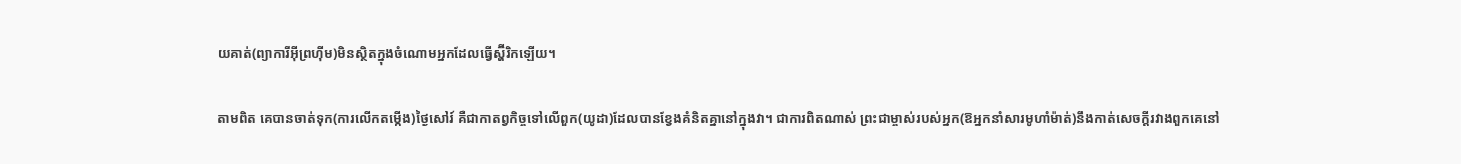យគាត់(ព្យាការីអ៊ីព្រហ៊ីម)មិនស្ថិតក្នុងចំណោមអ្នកដែលធ្វើស្ហ៊ីរិកឡើយ។

តាមពិត គេបានចាត់ទុក(ការលើកតម្កើង)ថ្ងៃសៅរ៍ គឺជាកាតព្វកិច្ចទៅលើពួក(យូដា)ដែលបានខ្វែងគំនិតគ្នានៅក្នុងវា។ ជាការពិតណាស់ ព្រះជាម្ចាស់របស់អ្នក(ឱអ្នកនាំសារមូហាំម៉ាត់)នឹងកាត់សេចក្តីរវាងពួកគេនៅ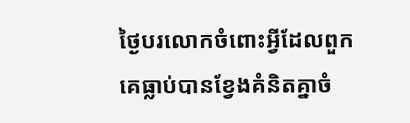ថ្ងៃបរលោកចំពោះអ្វីដែលពួកគេធ្លាប់បានខ្វែងគំនិតគ្នាចំ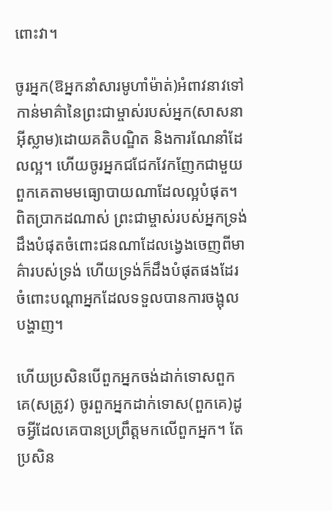ពោះវា។

ចូរអ្នក(ឱអ្នកនាំសារមូហាំម៉ាត់)អំពាវនាវទៅកាន់មាគ៌ានៃព្រះជាម្ចាស់របស់អ្នក(សាសនាអ៊ីស្លាម)ដោយគតិបណ្ឌិត និងការណែនាំដែលល្អ។ ហើយចូរអ្នកជជែកវែកញែកជាមួយពួកគេតាមមធ្យោបាយណាដែលល្អបំផុត។ ពិតប្រាកដណាស់ ព្រះជាម្ចាស់របស់អ្នកទ្រង់ដឹងបំផុតចំពោះជនណាដែលង្វេងចេញពីមាគ៌ារបស់ទ្រង់ ហើយទ្រង់ក៏ដឹងបំផុតផងដែរចំពោះបណ្តាអ្នកដែលទទួលបានការចង្អុលបង្ហាញ។

ហើយប្រសិនបើពួកអ្នកចង់ដាក់ទោសពួកគេ(សត្រូវ) ចូរពួកអ្នកដាក់ទោស(ពួកគេ)ដូចអ្វីដែលគេបានប្រព្រឹត្តមកលើពួកអ្នក។ តែប្រសិន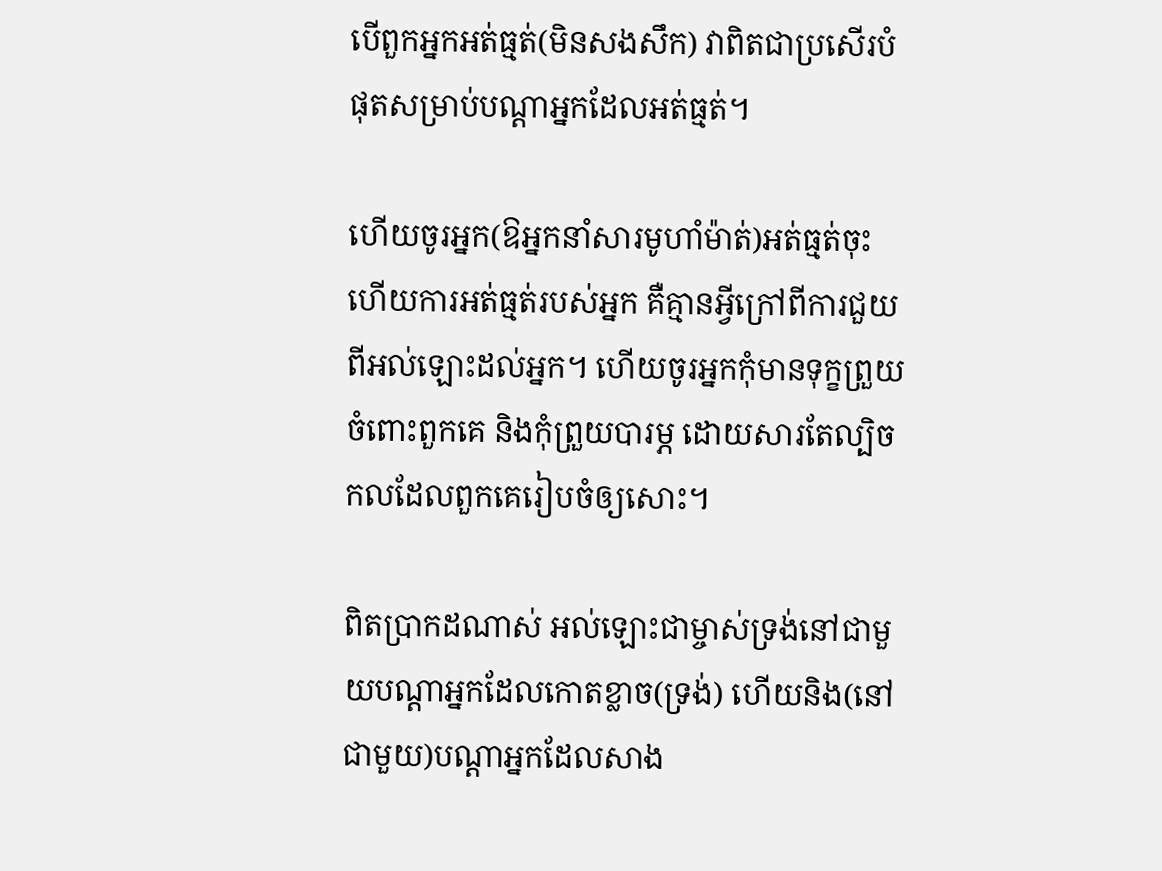បើពួកអ្នកអត់ធ្មត់(មិនសងសឹក) វាពិតជាប្រសើរបំផុតសម្រាប់បណ្តាអ្នកដែលអត់ធ្មត់។

ហើយចូរអ្នក(ឱអ្នកនាំសារមូហាំម៉ាត់)អត់ធ្មត់ចុះ ហើយការអត់ធ្មត់របស់អ្នក គឺគ្មានអ្វីក្រៅពីការជួយពីអល់ឡោះដល់អ្នក។ ហើយចូរអ្នកកុំមានទុក្ខព្រួយចំពោះពួកគេ និងកុំព្រួយបារម្ភ ដោយសារតែល្បិចកលដែលពួកគេរៀបចំឲ្យសោះ។

ពិតប្រាកដណាស់ អល់ឡោះជាម្ចាស់ទ្រង់នៅជាមួយបណ្តាអ្នកដែលកោតខ្លាច(ទ្រង់) ហើយនិង(នៅជាមួយ)បណ្តាអ្នកដែលសាង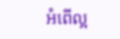អំពើល្អ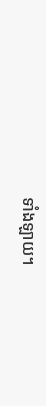ទាំងឡាយ។